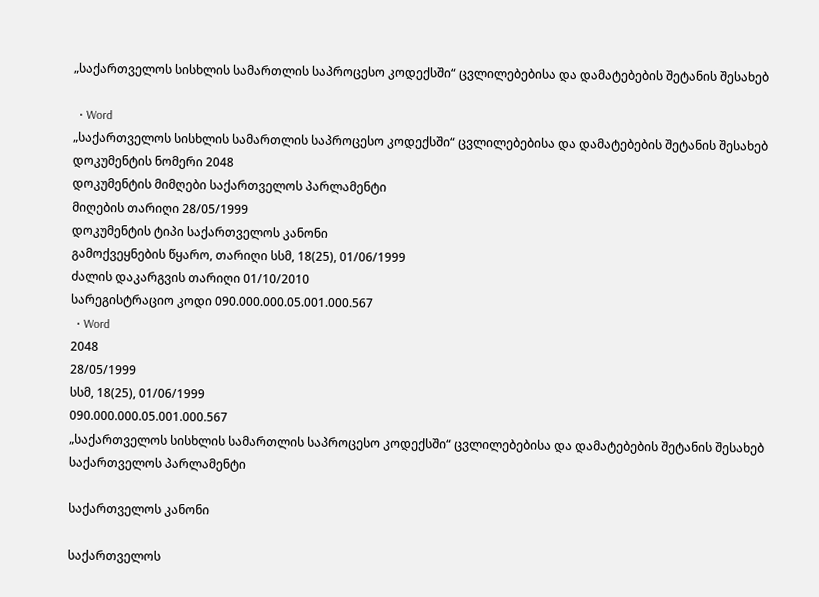„საქართველოს სისხლის სამართლის საპროცესო კოდექსში“ ცვლილებებისა და დამატებების შეტანის შესახებ

  • Word
„საქართველოს სისხლის სამართლის საპროცესო კოდექსში“ ცვლილებებისა და დამატებების შეტანის შესახებ
დოკუმენტის ნომერი 2048
დოკუმენტის მიმღები საქართველოს პარლამენტი
მიღების თარიღი 28/05/1999
დოკუმენტის ტიპი საქართველოს კანონი
გამოქვეყნების წყარო, თარიღი სსმ, 18(25), 01/06/1999
ძალის დაკარგვის თარიღი 01/10/2010
სარეგისტრაციო კოდი 090.000.000.05.001.000.567
  • Word
2048
28/05/1999
სსმ, 18(25), 01/06/1999
090.000.000.05.001.000.567
„საქართველოს სისხლის სამართლის საპროცესო კოდექსში“ ცვლილებებისა და დამატებების შეტანის შესახებ
საქართველოს პარლამენტი

საქართველოს კანონი

საქართველოს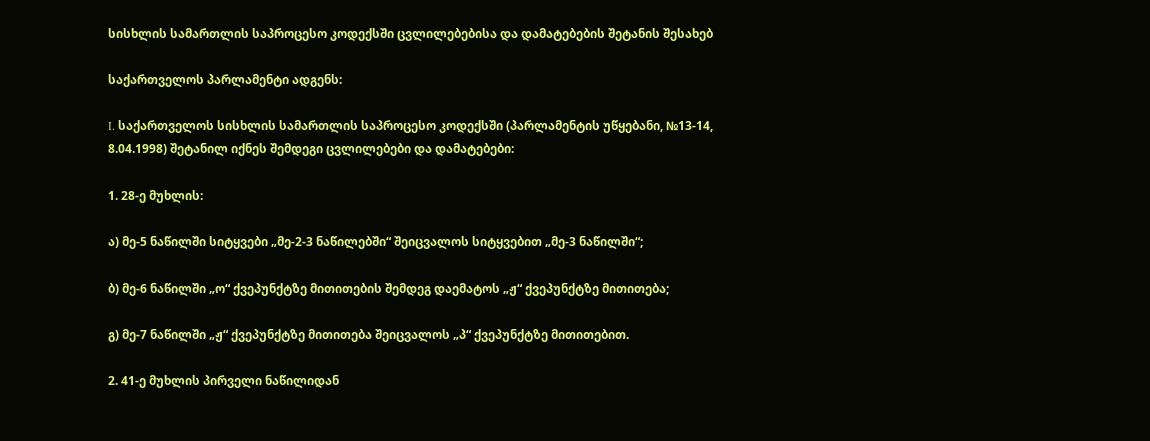სისხლის სამართლის საპროცესო კოდექსში ცვლილებებისა და დამატებების შეტანის შესახებ

საქართველოს პარლამენტი ადგენს:

I. საქართველოს სისხლის სამართლის საპროცესო კოდექსში (პარლამენტის უწყებანი, №13-14, 8.04.1998) შეტანილ იქნეს შემდეგი ცვლილებები და დამატებები:

1. 28-ე მუხლის:

ა) მე-5 ნაწილში სიტყვები „მე-2-3 ნაწილებში“ შეიცვალოს სიტყვებით „მე-3 ნაწილში“;

ბ) მე-6 ნაწილში „ო“ ქვეპუნქტზე მითითების შემდეგ დაემატოს „ჟ“ ქვეპუნქტზე მითითება;

გ) მე-7 ნაწილში „ჟ“ ქვეპუნქტზე მითითება შეიცვალოს „პ“ ქვეპუნქტზე მითითებით.

2. 41-ე მუხლის პირველი ნაწილიდან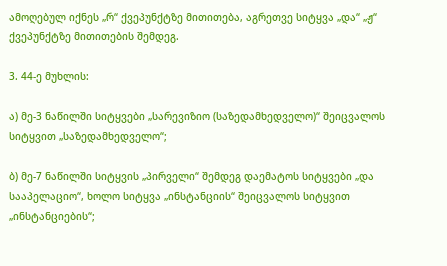ამოღებულ იქნეს „რ“ ქვეპუნქტზე მითითება, აგრეთვე სიტყვა „და“ „ჟ“ ქვეპუნქტზე მითითების შემდეგ.

3. 44-ე მუხლის:

ა) მე-3 ნაწილში სიტყვები „სარევიზიო (საზედამხედველო)“ შეიცვალოს სიტყვით „საზედამხედველო“;

ბ) მე-7 ნაწილში სიტყვის „პირველი“ შემდეგ დაემატოს სიტყვები „და სააპელაციო“, ხოლო სიტყვა „ინსტანციის“ შეიცვალოს სიტყვით „ინსტანციების“;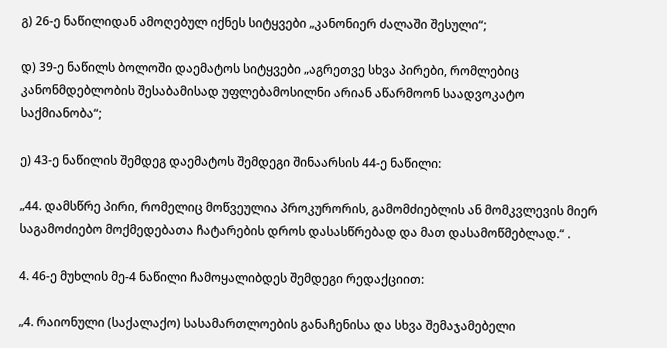გ) 26-ე ნაწილიდან ამოღებულ იქნეს სიტყვები „კანონიერ ძალაში შესული“;

დ) 39-ე ნაწილს ბოლოში დაემატოს სიტყვები „აგრეთვე სხვა პირები, რომლებიც კანონმდებლობის შესაბამისად უფლებამოსილნი არიან აწარმოონ საადვოკატო საქმიანობა“;

ე) 43-ე ნაწილის შემდეგ დაემატოს შემდეგი შინაარსის 44-ე ნაწილი:

„44. დამსწრე პირი, რომელიც მოწვეულია პროკურორის, გამომძიებლის ან მომკვლევის მიერ საგამოძიებო მოქმედებათა ჩატარების დროს დასასწრებად და მათ დასამოწმებლად.“ .

4. 46-ე მუხლის მე-4 ნაწილი ჩამოყალიბდეს შემდეგი რედაქციით:

„4. რაიონული (საქალაქო) სასამართლოების განაჩენისა და სხვა შემაჯამებელი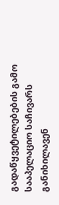გადაწყვეტილებების გამო სააპელაციო საჩივარს განიხილავენ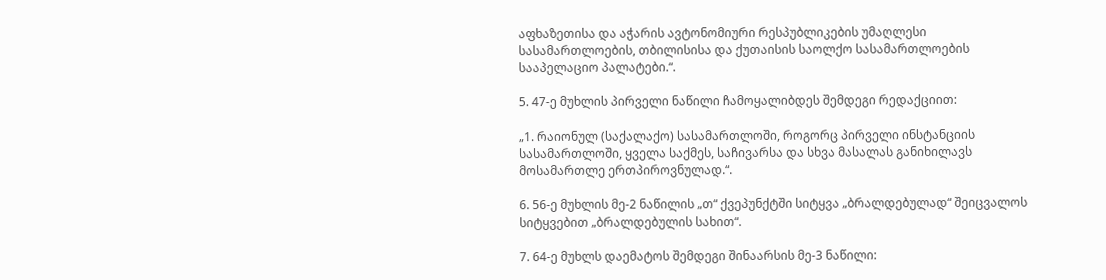აფხაზეთისა და აჭარის ავტონომიური რესპუბლიკების უმაღლესი სასამართლოების, თბილისისა და ქუთაისის საოლქო სასამართლოების სააპელაციო პალატები.“.

5. 47-ე მუხლის პირველი ნაწილი ჩამოყალიბდეს შემდეგი რედაქციით:

„1. რაიონულ (საქალაქო) სასამართლოში, როგორც პირველი ინსტანციის სასამართლოში, ყველა საქმეს, საჩივარსა და სხვა მასალას განიხილავს მოსამართლე ერთპიროვნულად.“.

6. 56-ე მუხლის მე-2 ნაწილის „თ“ ქვეპუნქტში სიტყვა „ბრალდებულად“ შეიცვალოს სიტყვებით „ბრალდებულის სახით“.

7. 64-ე მუხლს დაემატოს შემდეგი შინაარსის მე-3 ნაწილი: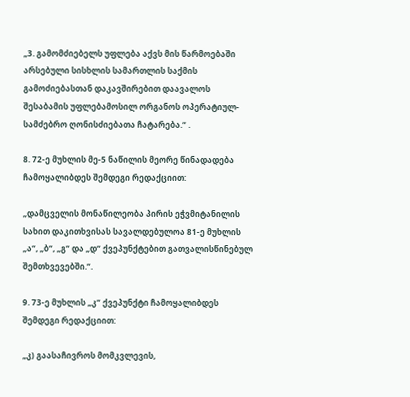„3. გამომძიებელს უფლება აქვს მის წარმოებაში არსებული სისხლის სამართლის საქმის გამოძიებასთან დაკავშირებით დაავალოს შესაბამის უფლებამოსილ ორგანოს ოპერატიულ-სამძებრო ღონისძიებათა ჩატარება.“ .

8. 72-ე მუხლის მე-5 ნაწილის მეორე წინადადება ჩამოყალიბდეს შემდეგი რედაქციით:

„დამცველის მონაწილეობა პირის ეჭვმიტანილის სახით დაკითხვისას სავალდებულოა 81-ე მუხლის „ა“, „ბ“, „გ“ და „დ“ ქვეპუნქტებით გათვალისწინებულ შემთხვევებში.“.

9. 73-ე მუხლის „კ“ ქვეპუნქტი ჩამოყალიბდეს შემდეგი რედაქციით:

„კ) გაასაჩივროს მომკვლევის,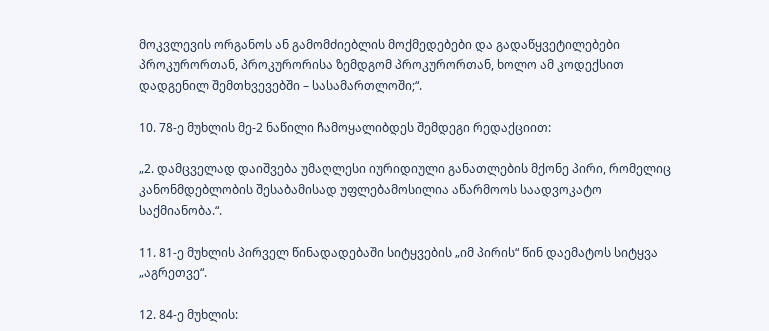მოკვლევის ორგანოს ან გამომძიებლის მოქმედებები და გადაწყვეტილებები პროკურორთან, პროკურორისა ზემდგომ პროკურორთან, ხოლო ამ კოდექსით დადგენილ შემთხვევებში – სასამართლოში;“.

10. 78-ე მუხლის მე-2 ნაწილი ჩამოყალიბდეს შემდეგი რედაქციით:

„2. დამცველად დაიშვება უმაღლესი იურიდიული განათლების მქონე პირი, რომელიც კანონმდებლობის შესაბამისად უფლებამოსილია აწარმოოს საადვოკატო საქმიანობა.“.

11. 81-ე მუხლის პირველ წინადადებაში სიტყვების „იმ პირის“ წინ დაემატოს სიტყვა „აგრეთვე“.

12. 84-ე მუხლის: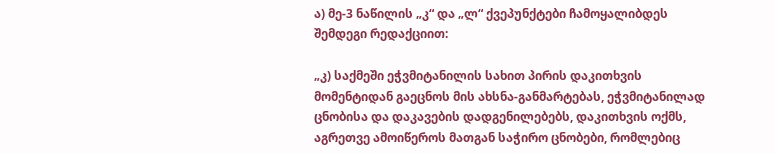ა) მე-3 ნაწილის „კ“ და „ლ“ ქვეპუნქტები ჩამოყალიბდეს შემდეგი რედაქციით:

„კ) საქმეში ეჭვმიტანილის სახით პირის დაკითხვის მომენტიდან გაეცნოს მის ახსნა-განმარტებას, ეჭვმიტანილად ცნობისა და დაკავების დადგენილებებს, დაკითხვის ოქმს, აგრეთვე ამოიწეროს მათგან საჭირო ცნობები, რომლებიც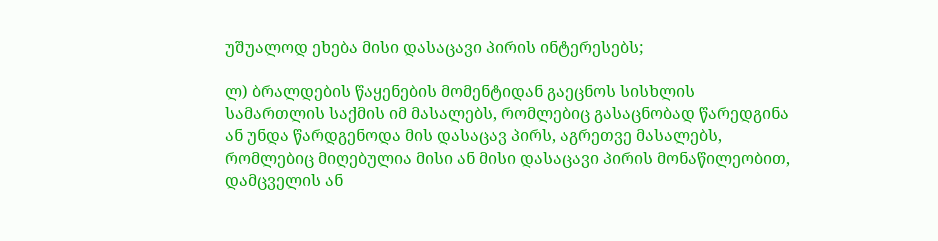უშუალოდ ეხება მისი დასაცავი პირის ინტერესებს;

ლ) ბრალდების წაყენების მომენტიდან გაეცნოს სისხლის სამართლის საქმის იმ მასალებს, რომლებიც გასაცნობად წარედგინა ან უნდა წარდგენოდა მის დასაცავ პირს, აგრეთვე მასალებს, რომლებიც მიღებულია მისი ან მისი დასაცავი პირის მონაწილეობით, დამცველის ან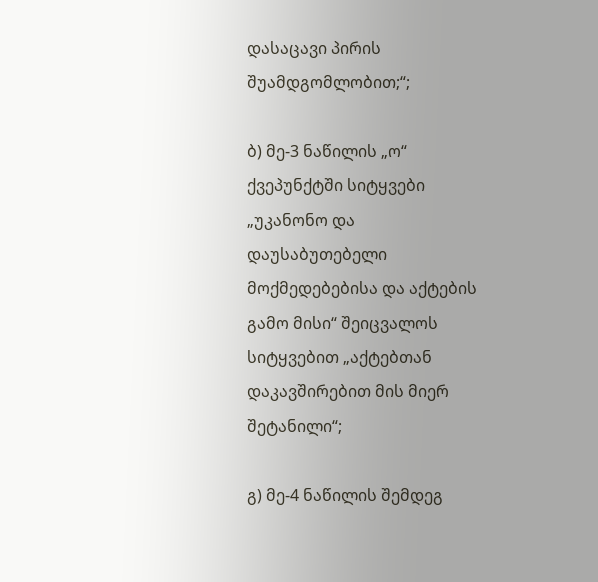დასაცავი პირის შუამდგომლობით;“;

ბ) მე-3 ნაწილის „ო“ ქვეპუნქტში სიტყვები „უკანონო და დაუსაბუთებელი მოქმედებებისა და აქტების გამო მისი“ შეიცვალოს სიტყვებით „აქტებთან დაკავშირებით მის მიერ შეტანილი“;

გ) მე-4 ნაწილის შემდეგ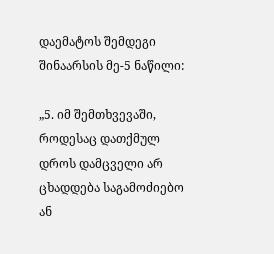დაემატოს შემდეგი შინაარსის მე-5 ნაწილი:

„5. იმ შემთხვევაში, როდესაც დათქმულ დროს დამცველი არ ცხადდება საგამოძიებო ან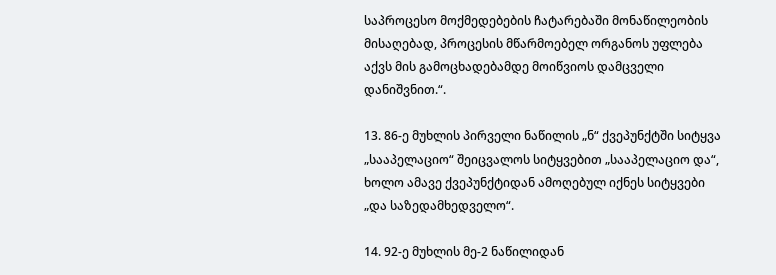საპროცესო მოქმედებების ჩატარებაში მონაწილეობის მისაღებად, პროცესის მწარმოებელ ორგანოს უფლება აქვს მის გამოცხადებამდე მოიწვიოს დამცველი დანიშვნით.“.

13. 86-ე მუხლის პირველი ნაწილის „ნ“ ქვეპუნქტში სიტყვა „სააპელაციო“ შეიცვალოს სიტყვებით „სააპელაციო და“, ხოლო ამავე ქვეპუნქტიდან ამოღებულ იქნეს სიტყვები „და საზედამხედველო“.

14. 92-ე მუხლის მე-2 ნაწილიდან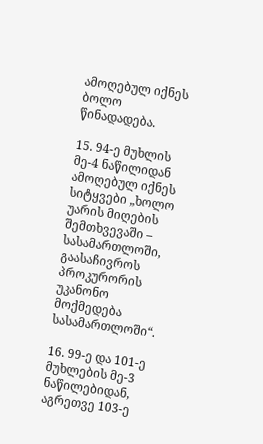ამოღებულ იქნეს ბოლო წინადადება.

15. 94-ე მუხლის მე-4 ნაწილიდან ამოღებულ იქნეს სიტყვები „ხოლო უარის მიღების შემთხვევაში – სასამართლოში, გაასაჩივროს პროკურორის უკანონო მოქმედება სასამართლოში“.

16. 99-ე და 101-ე მუხლების მე-3 ნაწილებიდან, აგრეთვე 103-ე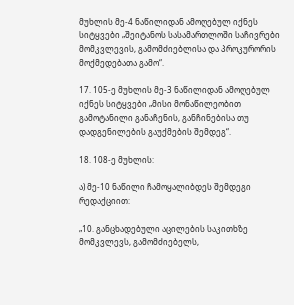მუხლის მე-4 ნაწილიდან ამოღებულ იქნეს სიტყვები „შეიტანოს სასამართლოში საჩივრები მომკვლევის, გამომძიებლისა და პროკურორის მოქმედებათა გამო“.

17. 105-ე მუხლის მე-3 ნაწილიდან ამოღებულ იქნეს სიტყვები „მისი მონაწილეობით გამოტანილი განაჩენის, განჩინებისა თუ დადგენილების გაუქმების შემდეგ“.

18. 108-ე მუხლის:

ა) მე-10 ნაწილი ჩამოყალიბდეს შემდეგი რედაქციით:

„10. განცხადებული აცილების საკითხზე მომკვლევს, გამომძიებელს,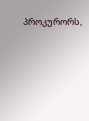პროკურორს,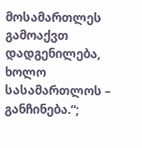მოსამართლეს გამოაქვთ დადგენილება, ხოლო სასამართლოს – განჩინება.“;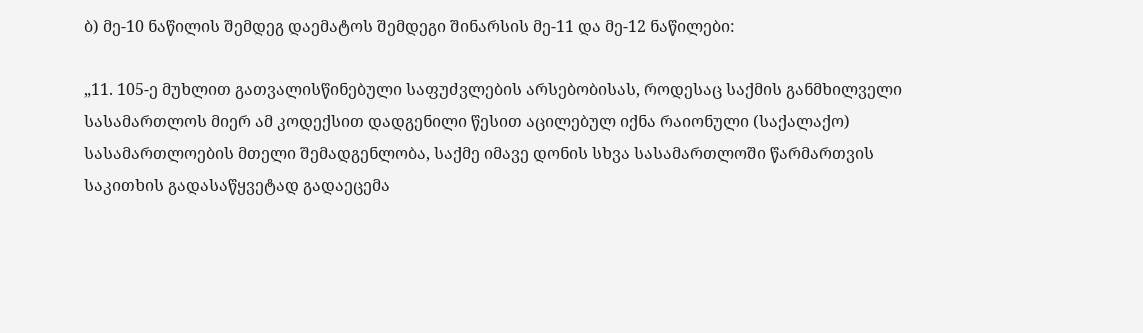ბ) მე-10 ნაწილის შემდეგ დაემატოს შემდეგი შინარსის მე-11 და მე-12 ნაწილები:

„11. 105-ე მუხლით გათვალისწინებული საფუძვლების არსებობისას, როდესაც საქმის განმხილველი სასამართლოს მიერ ამ კოდექსით დადგენილი წესით აცილებულ იქნა რაიონული (საქალაქო) სასამართლოების მთელი შემადგენლობა, საქმე იმავე დონის სხვა სასამართლოში წარმართვის საკითხის გადასაწყვეტად გადაეცემა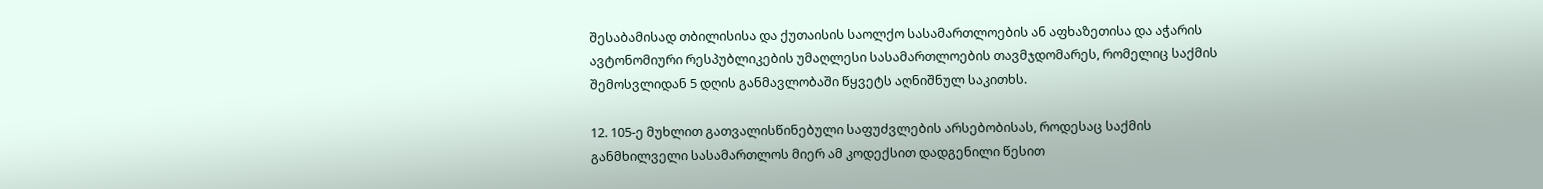შესაბამისად თბილისისა და ქუთაისის საოლქო სასამართლოების ან აფხაზეთისა და აჭარის ავტონომიური რესპუბლიკების უმაღლესი სასამართლოების თავმჯდომარეს, რომელიც საქმის შემოსვლიდან 5 დღის განმავლობაში წყვეტს აღნიშნულ საკითხს.

12. 105-ე მუხლით გათვალისწინებული საფუძვლების არსებობისას, როდესაც საქმის განმხილველი სასამართლოს მიერ ამ კოდექსით დადგენილი წესით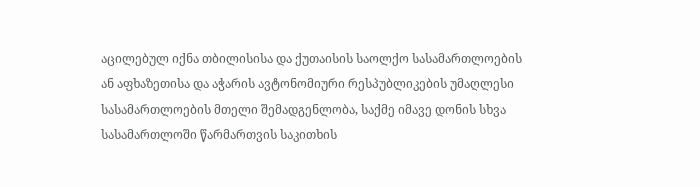აცილებულ იქნა თბილისისა და ქუთაისის საოლქო სასამართლოების ან აფხაზეთისა და აჭარის ავტონომიური რესპუბლიკების უმაღლესი სასამართლოების მთელი შემადგენლობა, საქმე იმავე დონის სხვა სასამართლოში წარმართვის საკითხის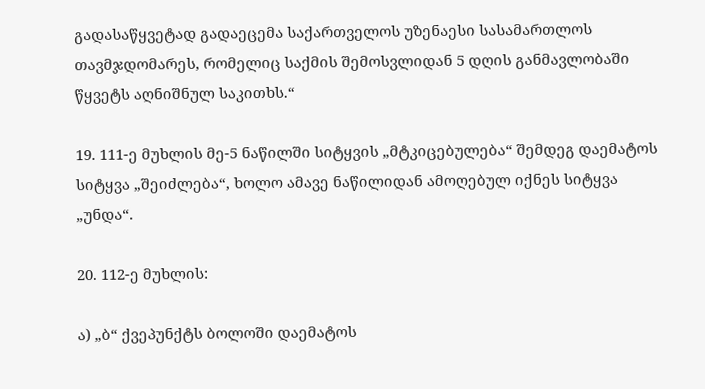გადასაწყვეტად გადაეცემა საქართველოს უზენაესი სასამართლოს თავმჯდომარეს, რომელიც საქმის შემოსვლიდან 5 დღის განმავლობაში წყვეტს აღნიშნულ საკითხს.“

19. 111-ე მუხლის მე-5 ნაწილში სიტყვის „მტკიცებულება“ შემდეგ დაემატოს სიტყვა „შეიძლება“, ხოლო ამავე ნაწილიდან ამოღებულ იქნეს სიტყვა „უნდა“.

20. 112-ე მუხლის:

ა) „ბ“ ქვეპუნქტს ბოლოში დაემატოს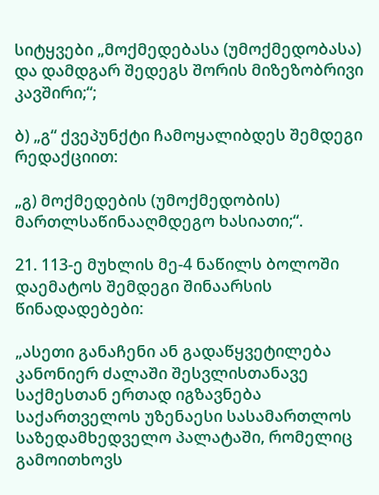სიტყვები „მოქმედებასა (უმოქმედობასა) და დამდგარ შედეგს შორის მიზეზობრივი კავშირი;“;

ბ) „გ“ ქვეპუნქტი ჩამოყალიბდეს შემდეგი რედაქციით:

„გ) მოქმედების (უმოქმედობის) მართლსაწინააღმდეგო ხასიათი;“.

21. 113-ე მუხლის მე-4 ნაწილს ბოლოში დაემატოს შემდეგი შინაარსის წინადადებები:

„ასეთი განაჩენი ან გადაწყვეტილება კანონიერ ძალაში შესვლისთანავე საქმესთან ერთად იგზავნება საქართველოს უზენაესი სასამართლოს საზედამხედველო პალატაში, რომელიც გამოითხოვს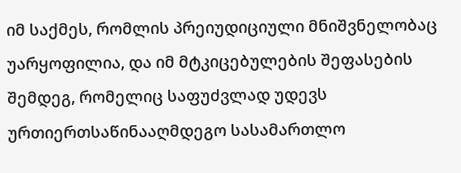იმ საქმეს, რომლის პრეიუდიციული მნიშვნელობაც უარყოფილია, და იმ მტკიცებულების შეფასების შემდეგ, რომელიც საფუძვლად უდევს ურთიერთსაწინააღმდეგო სასამართლო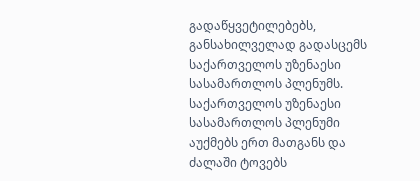გადაწყვეტილებებს, განსახილველად გადასცემს საქართველოს უზენაესი სასამართლოს პლენუმს. საქართველოს უზენაესი სასამართლოს პლენუმი აუქმებს ერთ მათგანს და ძალაში ტოვებს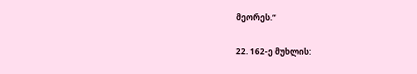მეორეს.“

22. 162-ე მუხლის: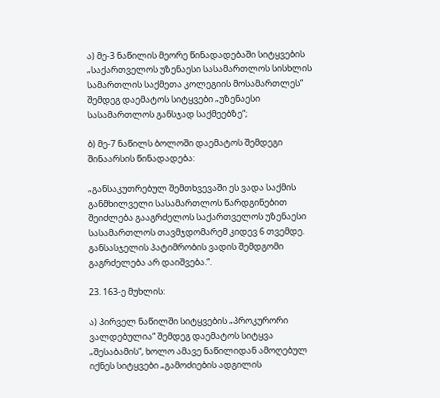ა) მე-3 ნაწილის მეორე წინადადებაში სიტყვების „საქართველოს უზენაესი სასამართლოს სისხლის სამართლის საქმეთა კოლეგიის მოსამართლეს“ შემდეგ დაემატოს სიტყვები „უზენაესი სასამართლოს განსჯად საქმეებზე“;

ბ) მე-7 ნაწილს ბოლოში დაემატოს შემდეგი შინაარსის წინადადება:

„განსაკუთრებულ შემთხვევაში ეს ვადა საქმის განმხილველი სასამართლოს წარდგინებით შეიძლება გააგრძელოს საქართველოს უზენაესი სასამართლოს თავმჯდომარემ კიდევ 6 თვემდე. განსასჯელის პატიმრობის ვადის შემდგომი გაგრძელება არ დაიშვება.“.

23. 163-ე მუხლის:

ა) პირველ ნაწილში სიტყვების „პროკურორი ვალდებულია“ შემდეგ დაემატოს სიტყვა „შესაბამის“, ხოლო ამავე ნაწილიდან ამოღებულ იქნეს სიტყვები „გამოძიების ადგილის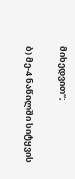მიხედვით“;

ბ) მე-4 ნაწილში სიტყვის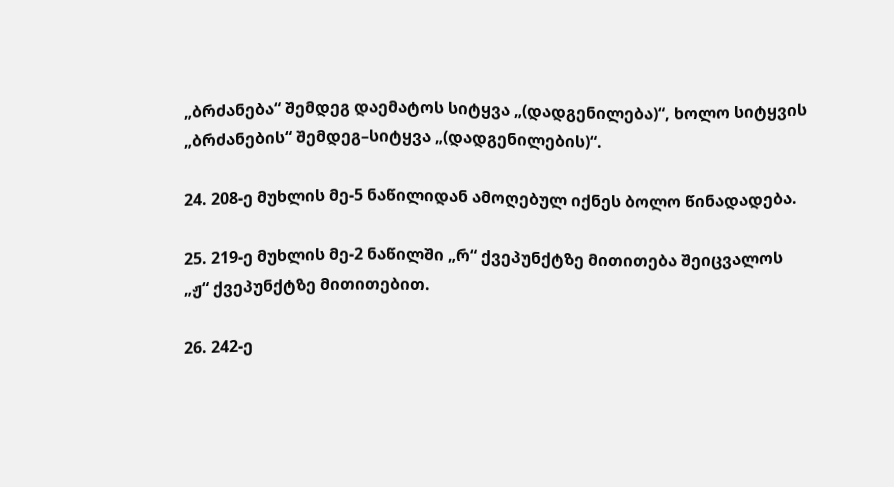„ბრძანება“ შემდეგ დაემატოს სიტყვა „(დადგენილება)“, ხოლო სიტყვის „ბრძანების“ შემდეგ–სიტყვა „(დადგენილების)“.

24. 208-ე მუხლის მე-5 ნაწილიდან ამოღებულ იქნეს ბოლო წინადადება.

25. 219-ე მუხლის მე-2 ნაწილში „რ“ ქვეპუნქტზე მითითება შეიცვალოს „ჟ“ ქვეპუნქტზე მითითებით.

26. 242-ე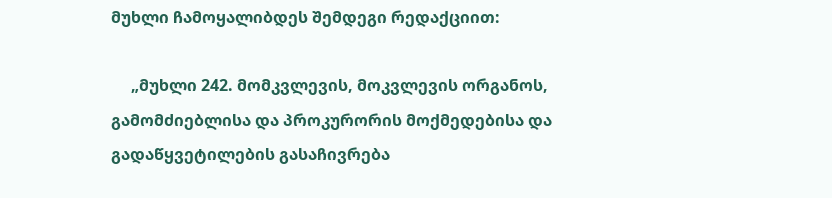მუხლი ჩამოყალიბდეს შემდეგი რედაქციით:

     „მუხლი 242. მომკვლევის, მოკვლევის ორგანოს, გამომძიებლისა და პროკურორის მოქმედებისა და გადაწყვეტილების გასაჩივრება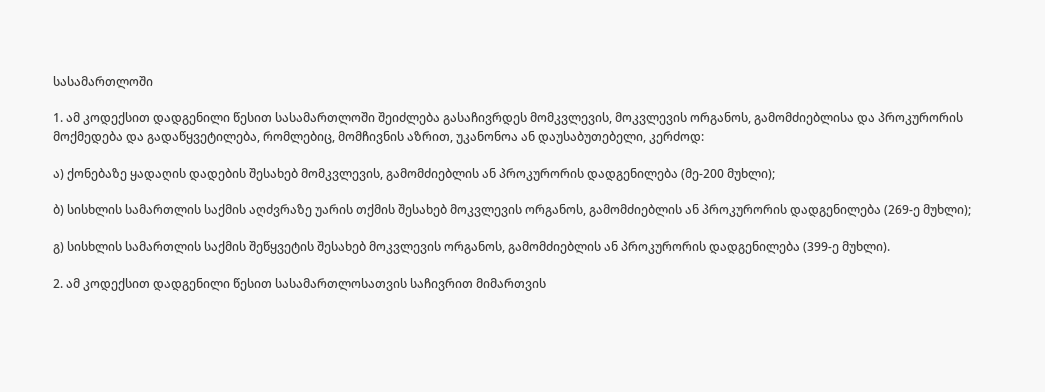სასამართლოში

1. ამ კოდექსით დადგენილი წესით სასამართლოში შეიძლება გასაჩივრდეს მომკვლევის, მოკვლევის ორგანოს, გამომძიებლისა და პროკურორის მოქმედება და გადაწყვეტილება, რომლებიც, მომჩივნის აზრით, უკანონოა ან დაუსაბუთებელი, კერძოდ:

ა) ქონებაზე ყადაღის დადების შესახებ მომკვლევის, გამომძიებლის ან პროკურორის დადგენილება (მე-200 მუხლი);

ბ) სისხლის სამართლის საქმის აღძვრაზე უარის თქმის შესახებ მოკვლევის ორგანოს, გამომძიებლის ან პროკურორის დადგენილება (269-ე მუხლი);

გ) სისხლის სამართლის საქმის შეწყვეტის შესახებ მოკვლევის ორგანოს, გამომძიებლის ან პროკურორის დადგენილება (399-ე მუხლი).

2. ამ კოდექსით დადგენილი წესით სასამართლოსათვის საჩივრით მიმართვის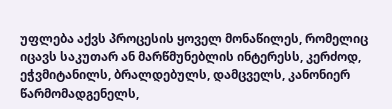უფლება აქვს პროცესის ყოველ მონაწილეს, რომელიც იცავს საკუთარ ან მარწმუნებლის ინტერესს, კერძოდ, ეჭვმიტანილს, ბრალდებულს, დამცველს, კანონიერ წარმომადგენელს,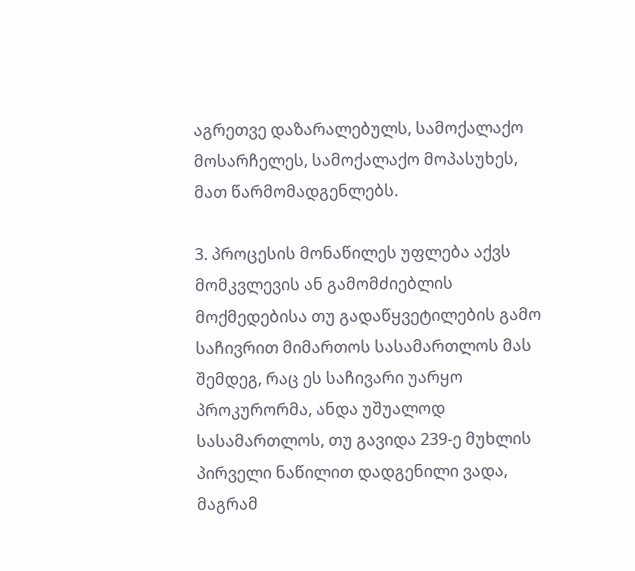აგრეთვე დაზარალებულს, სამოქალაქო მოსარჩელეს, სამოქალაქო მოპასუხეს, მათ წარმომადგენლებს.

3. პროცესის მონაწილეს უფლება აქვს მომკვლევის ან გამომძიებლის მოქმედებისა თუ გადაწყვეტილების გამო საჩივრით მიმართოს სასამართლოს მას შემდეგ, რაც ეს საჩივარი უარყო პროკურორმა, ანდა უშუალოდ სასამართლოს, თუ გავიდა 239-ე მუხლის პირველი ნაწილით დადგენილი ვადა, მაგრამ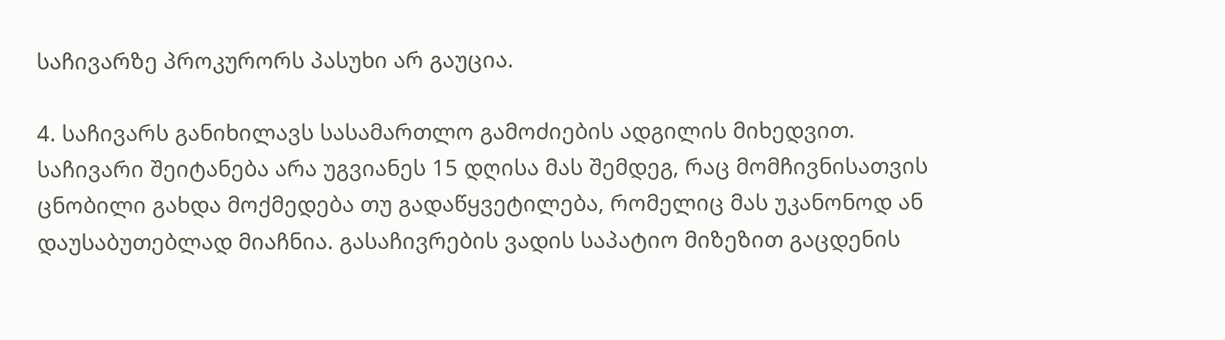საჩივარზე პროკურორს პასუხი არ გაუცია.

4. საჩივარს განიხილავს სასამართლო გამოძიების ადგილის მიხედვით. საჩივარი შეიტანება არა უგვიანეს 15 დღისა მას შემდეგ, რაც მომჩივნისათვის ცნობილი გახდა მოქმედება თუ გადაწყვეტილება, რომელიც მას უკანონოდ ან დაუსაბუთებლად მიაჩნია. გასაჩივრების ვადის საპატიო მიზეზით გაცდენის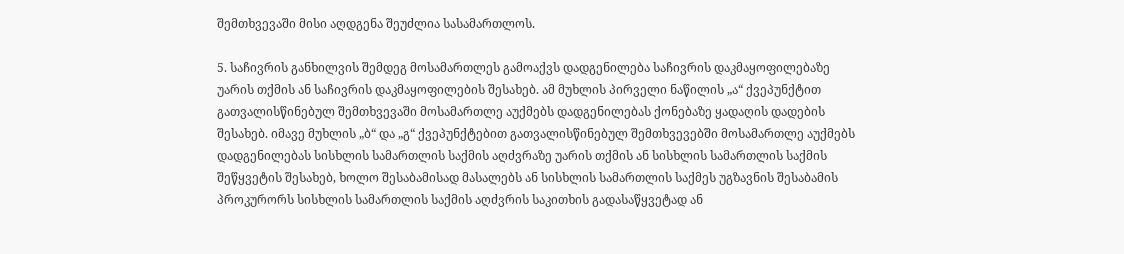შემთხვევაში მისი აღდგენა შეუძლია სასამართლოს.

5. საჩივრის განხილვის შემდეგ მოსამართლეს გამოაქვს დადგენილება საჩივრის დაკმაყოფილებაზე უარის თქმის ან საჩივრის დაკმაყოფილების შესახებ. ამ მუხლის პირველი ნაწილის „ა“ ქვეპუნქტით გათვალისწინებულ შემთხვევაში მოსამართლე აუქმებს დადგენილებას ქონებაზე ყადაღის დადების შესახებ. იმავე მუხლის „ბ“ და „გ“ ქვეპუნქტებით გათვალისწინებულ შემთხვევებში მოსამართლე აუქმებს დადგენილებას სისხლის სამართლის საქმის აღძვრაზე უარის თქმის ან სისხლის სამართლის საქმის შეწყვეტის შესახებ, ხოლო შესაბამისად მასალებს ან სისხლის სამართლის საქმეს უგზავნის შესაბამის პროკურორს სისხლის სამართლის საქმის აღძვრის საკითხის გადასაწყვეტად ან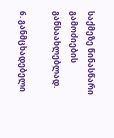საქმეზე წინასწარი გამოძიების განსაახლებლად.

6. განმცხადებელი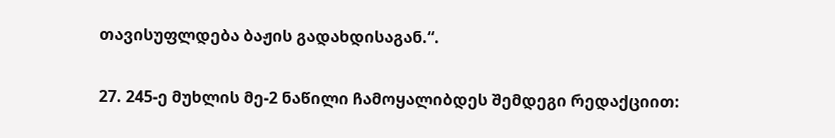თავისუფლდება ბაჟის გადახდისაგან.“.

27. 245-ე მუხლის მე-2 ნაწილი ჩამოყალიბდეს შემდეგი რედაქციით: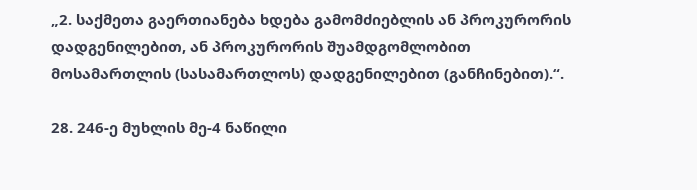„2. საქმეთა გაერთიანება ხდება გამომძიებლის ან პროკურორის დადგენილებით, ან პროკურორის შუამდგომლობით მოსამართლის (სასამართლოს) დადგენილებით (განჩინებით).“.

28. 246-ე მუხლის მე-4 ნაწილი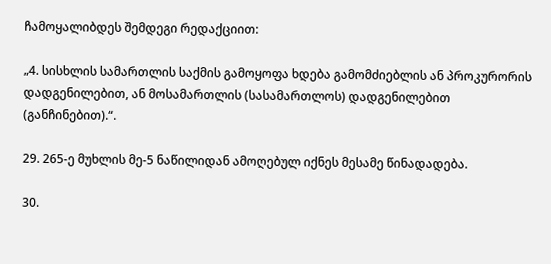ჩამოყალიბდეს შემდეგი რედაქციით:

„4. სისხლის სამართლის საქმის გამოყოფა ხდება გამომძიებლის ან პროკურორის დადგენილებით, ან მოსამართლის (სასამართლოს) დადგენილებით (განჩინებით).“.

29. 265-ე მუხლის მე-5 ნაწილიდან ამოღებულ იქნეს მესამე წინადადება.

30.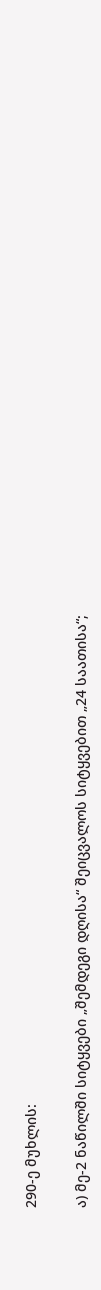290-ე მუხლის:

ა) მე-2 ნაწილში სიტყვები „შემდეგი დღისა“ შეიცვალოს სიტყვებით „24 საათისა“;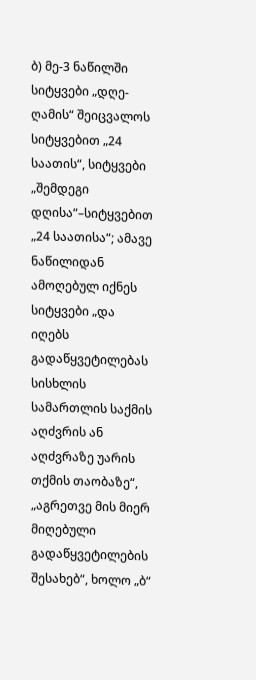ბ) მე-3 ნაწილში სიტყვები „დღე-ღამის“ შეიცვალოს სიტყვებით „24 საათის“, სიტყვები „შემდეგი დღისა“–სიტყვებით „24 საათისა“; ამავე ნაწილიდან ამოღებულ იქნეს სიტყვები „და იღებს გადაწყვეტილებას სისხლის სამართლის საქმის აღძვრის ან აღძვრაზე უარის თქმის თაობაზე“, „აგრეთვე მის მიერ მიღებული გადაწყვეტილების შესახებ“, ხოლო „ბ“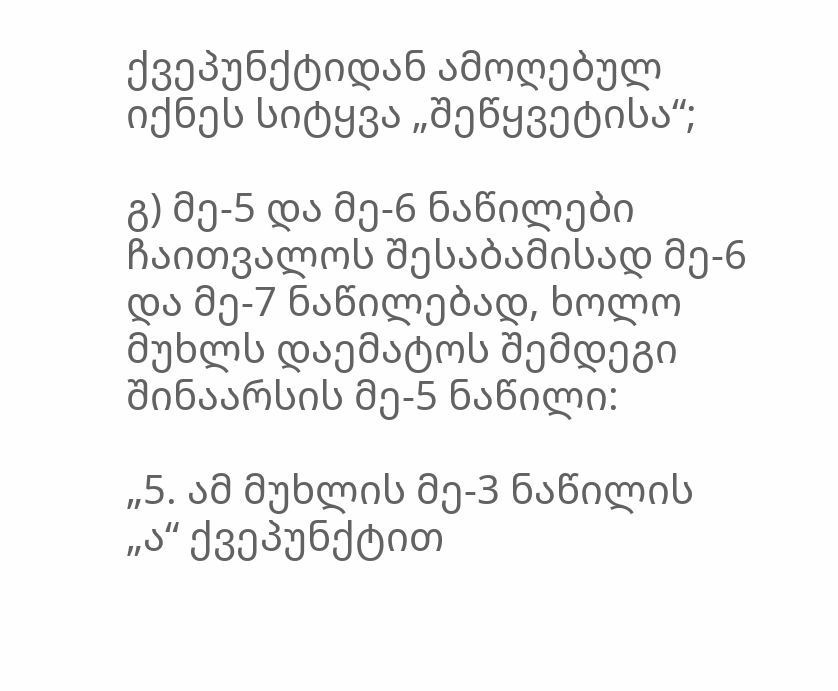ქვეპუნქტიდან ამოღებულ იქნეს სიტყვა „შეწყვეტისა“;

გ) მე-5 და მე-6 ნაწილები ჩაითვალოს შესაბამისად მე-6 და მე-7 ნაწილებად, ხოლო მუხლს დაემატოს შემდეგი შინაარსის მე-5 ნაწილი:

„5. ამ მუხლის მე-3 ნაწილის „ა“ ქვეპუნქტით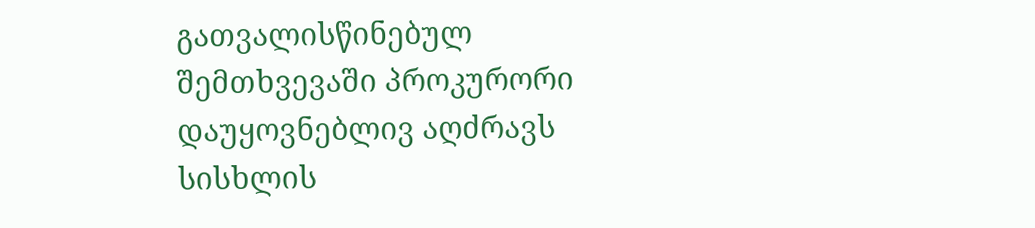გათვალისწინებულ შემთხვევაში პროკურორი დაუყოვნებლივ აღძრავს სისხლის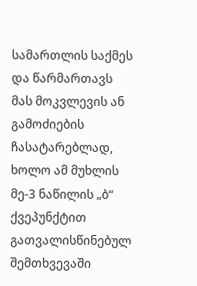სამართლის საქმეს და წარმართავს მას მოკვლევის ან გამოძიების ჩასატარებლად, ხოლო ამ მუხლის მე-3 ნაწილის „ბ“ ქვეპუნქტით გათვალისწინებულ შემთხვევაში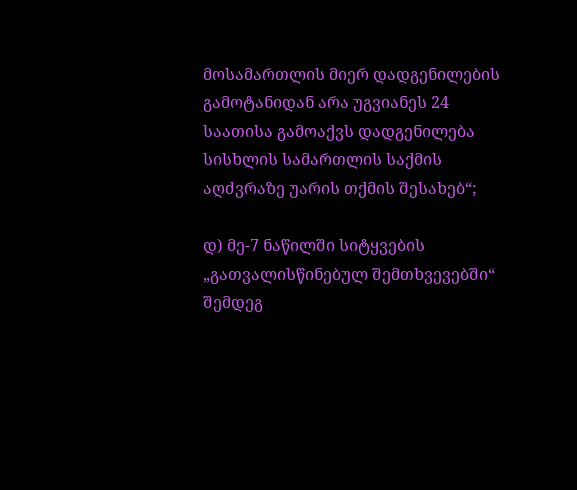მოსამართლის მიერ დადგენილების გამოტანიდან არა უგვიანეს 24 საათისა გამოაქვს დადგენილება სისხლის სამართლის საქმის აღძვრაზე უარის თქმის შესახებ“;

დ) მე-7 ნაწილში სიტყვების „გათვალისწინებულ შემთხვევებში“ შემდეგ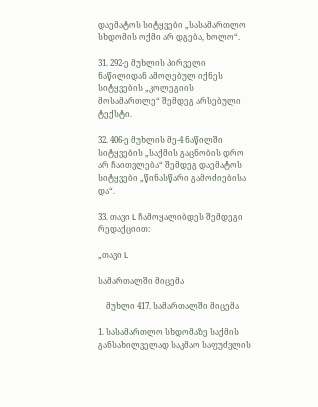დაემატოს სიტყვები „სასამართლო სხდომის ოქმი არ დგება, ხოლო“.

31. 292-ე მუხლის პირველი ნაწილიდან ამოღებულ იქნეს სიტყვების „კოლეგიის მოსამართლე“ შემდეგ არსებული ტექსტი.

32. 406-ე მუხლის მე-4 ნაწილში სიტყვების „საქმის გაცნობის დრო არ ჩაითვლება“ შემდეგ დაემატოს სიტყვები „წინასწარი გამოძიებისა და“.

33. თავი L ჩამოყალიბდეს შემდეგი რედაქციით:

„თავი L

სამართალში მიცემა

    მუხლი 417. სამართალში მიცემა

1. სასამართლო სხდომაზე საქმის განსახილველად საკმაო საფუძვლის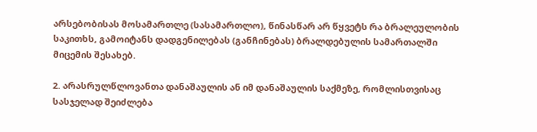არსებობისას მოსამართლე (სასამართლო), წინასწარ არ წყვეტს რა ბრალეულობის საკითხს, გამოიტანს დადგენილებას (განჩინებას) ბრალდებულის სამართალში მიცემის შესახებ.

2. არასრულწლოვანთა დანაშაულის ან იმ დანაშაულის საქმეზე, რომლისთვისაც სასჯელად შეიძლება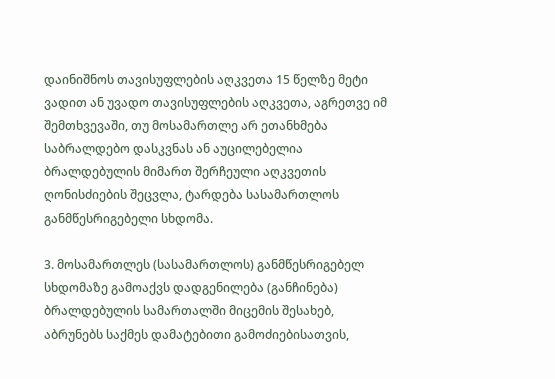დაინიშნოს თავისუფლების აღკვეთა 15 წელზე მეტი ვადით ან უვადო თავისუფლების აღკვეთა, აგრეთვე იმ შემთხვევაში, თუ მოსამართლე არ ეთანხმება საბრალდებო დასკვნას ან აუცილებელია ბრალდებულის მიმართ შერჩეული აღკვეთის ღონისძიების შეცვლა, ტარდება სასამართლოს განმწესრიგებელი სხდომა.

3. მოსამართლეს (სასამართლოს) განმწესრიგებელ სხდომაზე გამოაქვს დადგენილება (განჩინება) ბრალდებულის სამართალში მიცემის შესახებ, აბრუნებს საქმეს დამატებითი გამოძიებისათვის,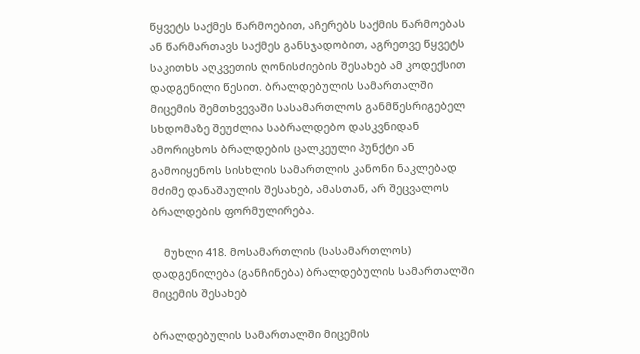წყვეტს საქმეს წარმოებით, აჩერებს საქმის წარმოებას ან წარმართავს საქმეს განსჯადობით, აგრეთვე წყვეტს საკითხს აღკვეთის ღონისძიების შესახებ ამ კოდექსით დადგენილი წესით. ბრალდებულის სამართალში მიცემის შემთხვევაში სასამართლოს განმწესრიგებელ სხდომაზე შეუძლია საბრალდებო დასკვნიდან ამორიცხოს ბრალდების ცალკეული პუნქტი ან გამოიყენოს სისხლის სამართლის კანონი ნაკლებად მძიმე დანაშაულის შესახებ, ამასთან, არ შეცვალოს ბრალდების ფორმულირება.

    მუხლი 418. მოსამართლის (სასამართლოს) დადგენილება (განჩინება) ბრალდებულის სამართალში მიცემის შესახებ

ბრალდებულის სამართალში მიცემის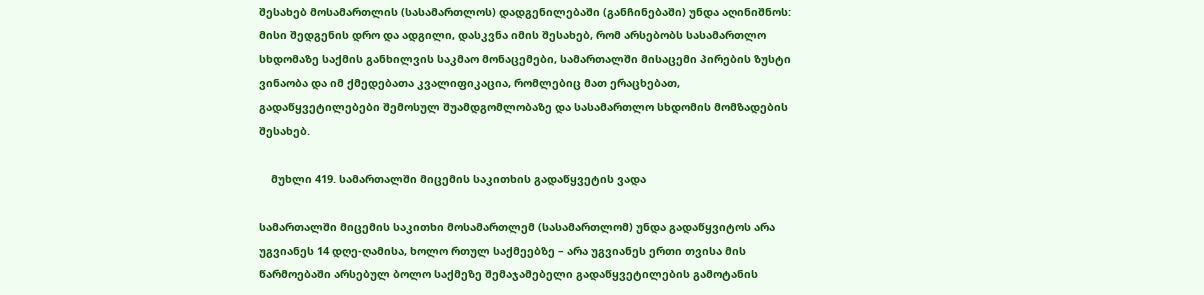შესახებ მოსამართლის (სასამართლოს) დადგენილებაში (განჩინებაში) უნდა აღინიშნოს: მისი შედგენის დრო და ადგილი, დასკვნა იმის შესახებ, რომ არსებობს სასამართლო სხდომაზე საქმის განხილვის საკმაო მონაცემები, სამართალში მისაცემი პირების ზუსტი ვინაობა და იმ ქმედებათა კვალიფიკაცია, რომლებიც მათ ერაცხებათ, გადაწყვეტილებები შემოსულ შუამდგომლობაზე და სასამართლო სხდომის მომზადების შესახებ.

    მუხლი 419. სამართალში მიცემის საკითხის გადაწყვეტის ვადა

სამართალში მიცემის საკითხი მოსამართლემ (სასამართლომ) უნდა გადაწყვიტოს არა უგვიანეს 14 დღე-ღამისა, ხოლო რთულ საქმეებზე – არა უგვიანეს ერთი თვისა მის წარმოებაში არსებულ ბოლო საქმეზე შემაჯამებელი გადაწყვეტილების გამოტანის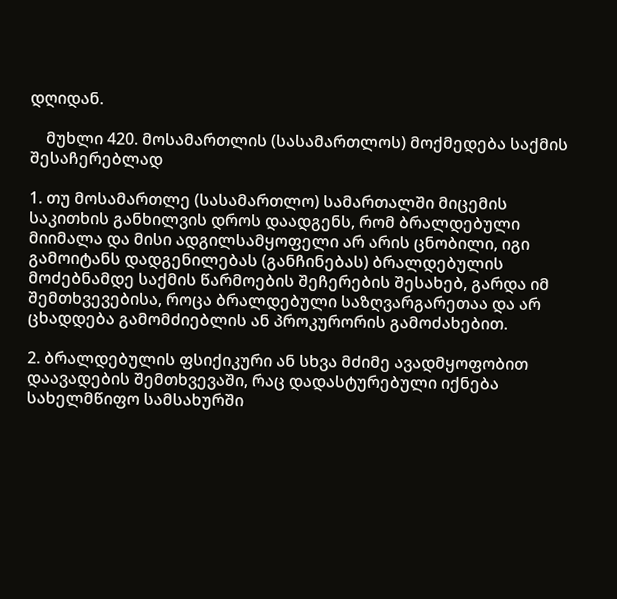დღიდან.

    მუხლი 420. მოსამართლის (სასამართლოს) მოქმედება საქმის შესაჩერებლად

1. თუ მოსამართლე (სასამართლო) სამართალში მიცემის საკითხის განხილვის დროს დაადგენს, რომ ბრალდებული მიიმალა და მისი ადგილსამყოფელი არ არის ცნობილი, იგი გამოიტანს დადგენილებას (განჩინებას) ბრალდებულის მოძებნამდე საქმის წარმოების შეჩერების შესახებ, გარდა იმ შემთხვევებისა, როცა ბრალდებული საზღვარგარეთაა და არ ცხადდება გამომძიებლის ან პროკურორის გამოძახებით.

2. ბრალდებულის ფსიქიკური ან სხვა მძიმე ავადმყოფობით დაავადების შემთხვევაში, რაც დადასტურებული იქნება სახელმწიფო სამსახურში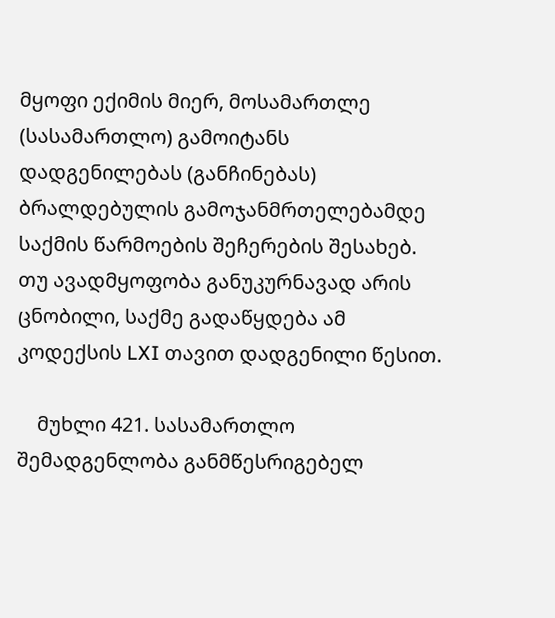მყოფი ექიმის მიერ, მოსამართლე (სასამართლო) გამოიტანს დადგენილებას (განჩინებას) ბრალდებულის გამოჯანმრთელებამდე საქმის წარმოების შეჩერების შესახებ. თუ ავადმყოფობა განუკურნავად არის ცნობილი, საქმე გადაწყდება ამ კოდექსის LXI თავით დადგენილი წესით.

    მუხლი 421. სასამართლო შემადგენლობა განმწესრიგებელ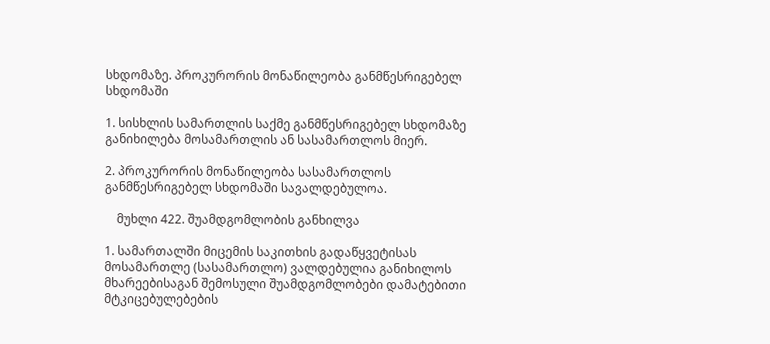სხდომაზე. პროკურორის მონაწილეობა განმწესრიგებელ სხდომაში

1. სისხლის სამართლის საქმე განმწესრიგებელ სხდომაზე განიხილება მოსამართლის ან სასამართლოს მიერ.

2. პროკურორის მონაწილეობა სასამართლოს განმწესრიგებელ სხდომაში სავალდებულოა.

    მუხლი 422. შუამდგომლობის განხილვა

1. სამართალში მიცემის საკითხის გადაწყვეტისას მოსამართლე (სასამართლო) ვალდებულია განიხილოს მხარეებისაგან შემოსული შუამდგომლობები დამატებითი მტკიცებულებების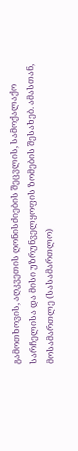გამოთხოვის, აღკვეთის ღონისძიების შეცვლის, სამოქალაქო სარჩელისა და მისი უზრუნველყოფის ზომების შესახებ. ამასთან, მოსამართლე (სასამართლო)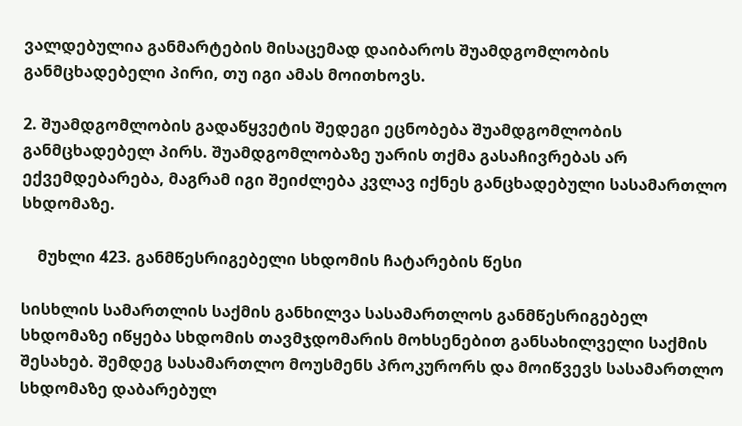ვალდებულია განმარტების მისაცემად დაიბაროს შუამდგომლობის განმცხადებელი პირი, თუ იგი ამას მოითხოვს.

2. შუამდგომლობის გადაწყვეტის შედეგი ეცნობება შუამდგომლობის განმცხადებელ პირს. შუამდგომლობაზე უარის თქმა გასაჩივრებას არ ექვემდებარება, მაგრამ იგი შეიძლება კვლავ იქნეს განცხადებული სასამართლო სხდომაზე.

    მუხლი 423. განმწესრიგებელი სხდომის ჩატარების წესი

სისხლის სამართლის საქმის განხილვა სასამართლოს განმწესრიგებელ სხდომაზე იწყება სხდომის თავმჯდომარის მოხსენებით განსახილველი საქმის შესახებ. შემდეგ სასამართლო მოუსმენს პროკურორს და მოიწვევს სასამართლო სხდომაზე დაბარებულ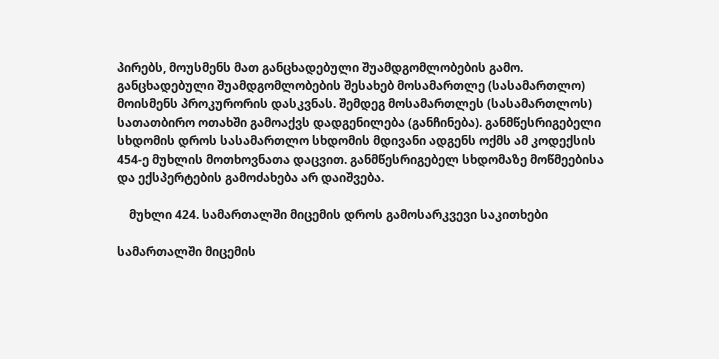პირებს, მოუსმენს მათ განცხადებული შუამდგომლობების გამო. განცხადებული შუამდგომლობების შესახებ მოსამართლე (სასამართლო) მოისმენს პროკურორის დასკვნას. შემდეგ მოსამართლეს (სასამართლოს) სათათბირო ოთახში გამოაქვს დადგენილება (განჩინება). განმწესრიგებელი სხდომის დროს სასამართლო სხდომის მდივანი ადგენს ოქმს ამ კოდექსის 454-ე მუხლის მოთხოვნათა დაცვით. განმწესრიგებელ სხდომაზე მოწმეებისა და ექსპერტების გამოძახება არ დაიშვება.

    მუხლი 424. სამართალში მიცემის დროს გამოსარკვევი საკითხები

სამართალში მიცემის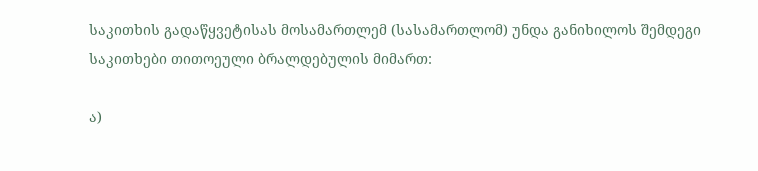საკითხის გადაწყვეტისას მოსამართლემ (სასამართლომ) უნდა განიხილოს შემდეგი საკითხები თითოეული ბრალდებულის მიმართ:

ა)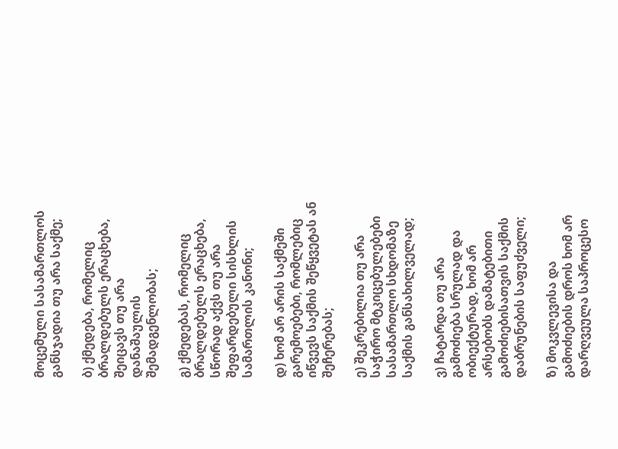მოცემული სასამართლოს განსჯადია თუ არა საქმე;

ბ) ქმედება, რომელიც ბრალდებულს ერაცხება, შეიცავს თუ არა დანაშაულის შემადგენლობას;

გ) ქმედებას, რომელიც ბრალდებულს ერაცხება, სწორად აქვს თუ არა შეფარდებული სისხლის სამართლის კანონი;

დ) ხომ არ არის საქმეში გარემოებები, რომლებიც იწვევს საქმის შეწყვეტას ან შეჩერებას;

ე) შეკრებილია თუ არა საჭირო მტკიცებულებები სასამართლო სხდომაზე საქმის განსახილველად;

ვ) ჩატარდა თუ არა გამოძიება სრულად და ობიექტურად, ხომ არ არსებობს დამატებითი გამოძიებისათვის საქმის დაბრუნების საფუძველი;

ზ) მოკვლევისა და გამოძიების დროს ხომ არ დარღვეულა საპროცესო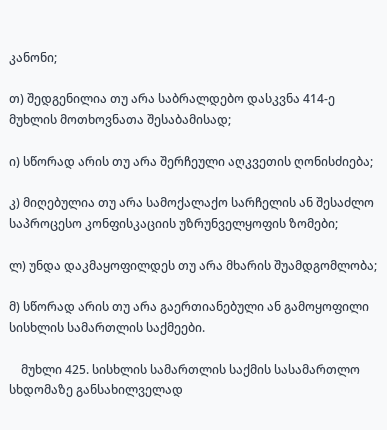კანონი;

თ) შედგენილია თუ არა საბრალდებო დასკვნა 414-ე მუხლის მოთხოვნათა შესაბამისად;

ი) სწორად არის თუ არა შერჩეული აღკვეთის ღონისძიება;

კ) მიღებულია თუ არა სამოქალაქო სარჩელის ან შესაძლო საპროცესო კონფისკაციის უზრუნველყოფის ზომები;

ლ) უნდა დაკმაყოფილდეს თუ არა მხარის შუამდგომლობა;

მ) სწორად არის თუ არა გაერთიანებული ან გამოყოფილი სისხლის სამართლის საქმეები.

    მუხლი 425. სისხლის სამართლის საქმის სასამართლო სხდომაზე განსახილველად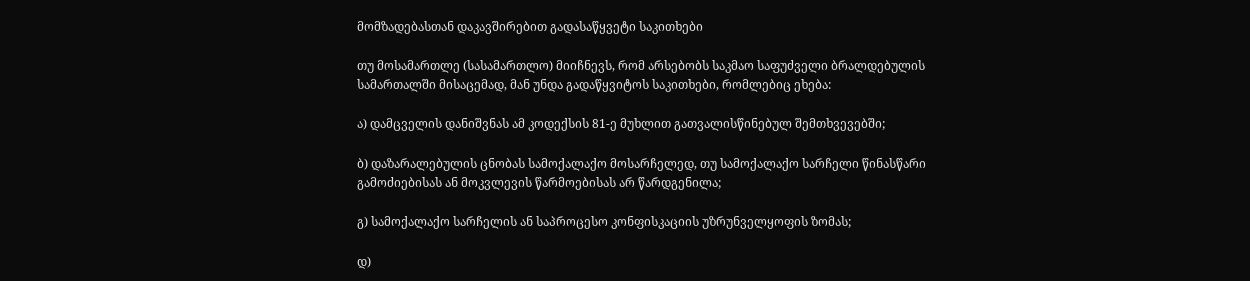მომზადებასთან დაკავშირებით გადასაწყვეტი საკითხები

თუ მოსამართლე (სასამართლო) მიიჩნევს, რომ არსებობს საკმაო საფუძველი ბრალდებულის სამართალში მისაცემად, მან უნდა გადაწყვიტოს საკითხები, რომლებიც ეხება:

ა) დამცველის დანიშვნას ამ კოდექსის 81-ე მუხლით გათვალისწინებულ შემთხვევებში;

ბ) დაზარალებულის ცნობას სამოქალაქო მოსარჩელედ, თუ სამოქალაქო სარჩელი წინასწარი გამოძიებისას ან მოკვლევის წარმოებისას არ წარდგენილა;

გ) სამოქალაქო სარჩელის ან საპროცესო კონფისკაციის უზრუნველყოფის ზომას;

დ)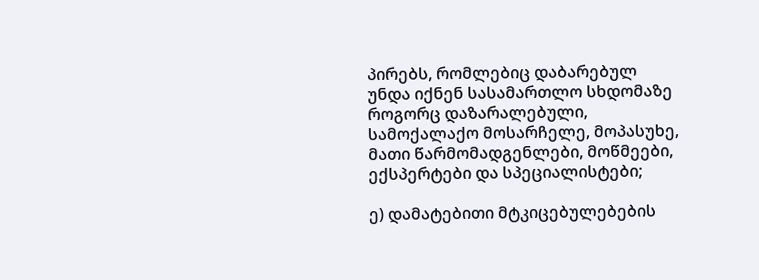პირებს, რომლებიც დაბარებულ უნდა იქნენ სასამართლო სხდომაზე როგორც დაზარალებული, სამოქალაქო მოსარჩელე, მოპასუხე, მათი წარმომადგენლები, მოწმეები, ექსპერტები და სპეციალისტები;

ე) დამატებითი მტკიცებულებების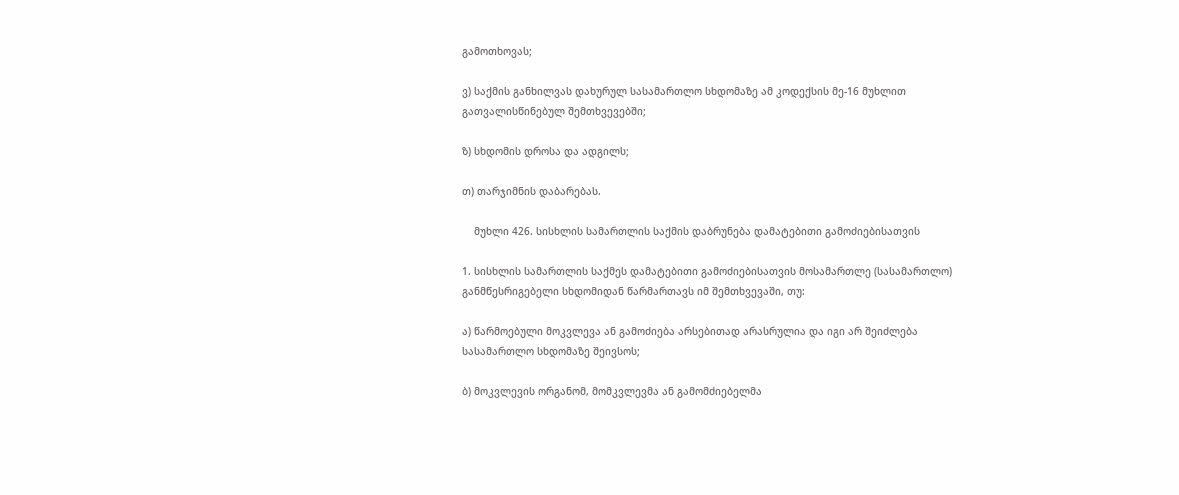გამოთხოვას;

ვ) საქმის განხილვას დახურულ სასამართლო სხდომაზე ამ კოდექსის მე-16 მუხლით გათვალისწინებულ შემთხვევებში;

ზ) სხდომის დროსა და ადგილს;

თ) თარჯიმნის დაბარებას.

    მუხლი 426. სისხლის სამართლის საქმის დაბრუნება დამატებითი გამოძიებისათვის

1. სისხლის სამართლის საქმეს დამატებითი გამოძიებისათვის მოსამართლე (სასამართლო) განმწესრიგებელი სხდომიდან წარმართავს იმ შემთხვევაში, თუ:

ა) წარმოებული მოკვლევა ან გამოძიება არსებითად არასრულია და იგი არ შეიძლება სასამართლო სხდომაზე შეივსოს;

ბ) მოკვლევის ორგანომ, მომკვლევმა ან გამომძიებელმა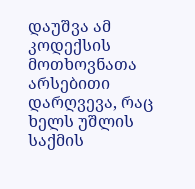დაუშვა ამ კოდექსის მოთხოვნათა არსებითი დარღვევა, რაც ხელს უშლის საქმის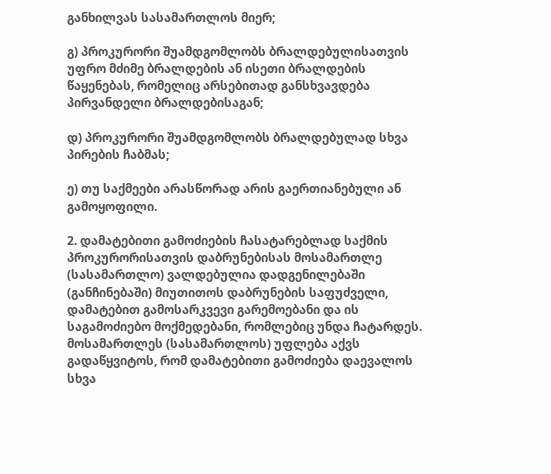განხილვას სასამართლოს მიერ;

გ) პროკურორი შუამდგომლობს ბრალდებულისათვის უფრო მძიმე ბრალდების ან ისეთი ბრალდების წაყენებას, რომელიც არსებითად განსხვავდება პირვანდელი ბრალდებისაგან;

დ) პროკურორი შუამდგომლობს ბრალდებულად სხვა პირების ჩაბმას;

ე) თუ საქმეები არასწორად არის გაერთიანებული ან გამოყოფილი.

2. დამატებითი გამოძიების ჩასატარებლად საქმის პროკურორისათვის დაბრუნებისას მოსამართლე (სასამართლო) ვალდებულია დადგენილებაში (განჩინებაში) მიუთითოს დაბრუნების საფუძველი, დამატებით გამოსარკვევი გარემოებანი და ის საგამოძიებო მოქმედებანი, რომლებიც უნდა ჩატარდეს. მოსამართლეს (სასამართლოს) უფლება აქვს გადაწყვიტოს, რომ დამატებითი გამოძიება დაევალოს სხვა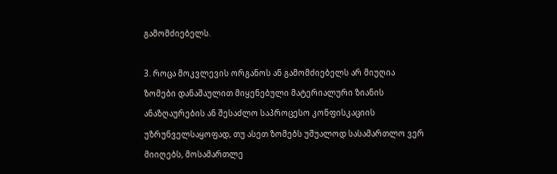გამომძიებელს.

3. როცა მოკვლევის ორგანოს ან გამომძიებელს არ მიუღია ზომები დანაშაულით მიყენებული მატერიალური ზიანის ანაზღაურების ან შესაძლო საპროცესო კონფისკაციის უზრუნველსაყოფად, თუ ასეთ ზომებს უშუალოდ სასამართლო ვერ მიიღებს, მოსამართლე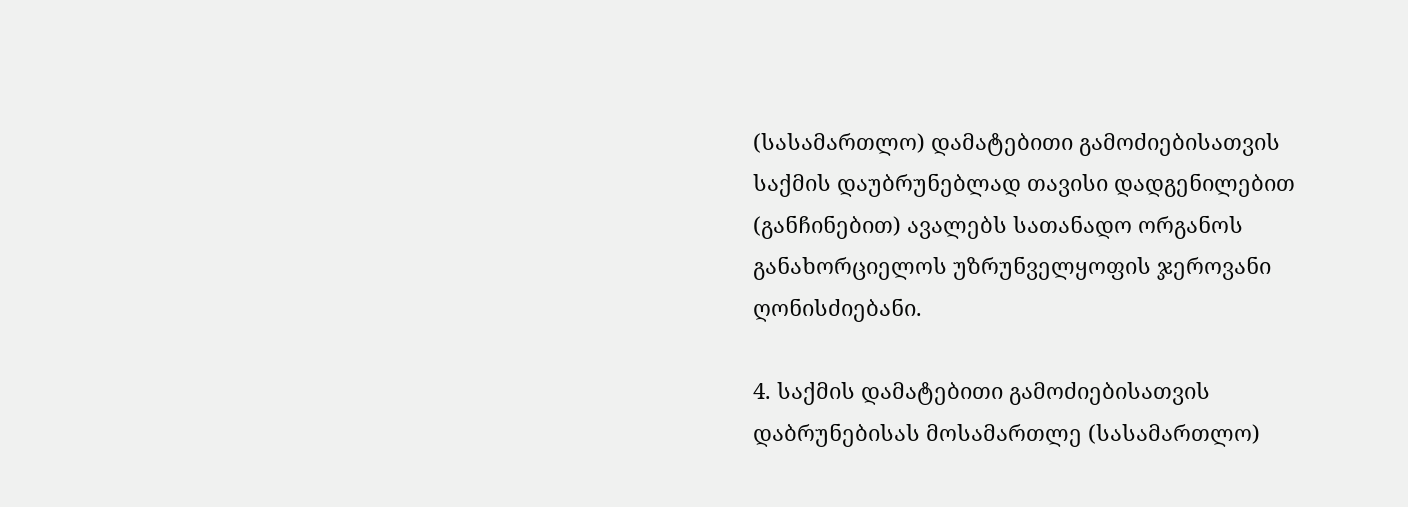(სასამართლო) დამატებითი გამოძიებისათვის საქმის დაუბრუნებლად თავისი დადგენილებით (განჩინებით) ავალებს სათანადო ორგანოს განახორციელოს უზრუნველყოფის ჯეროვანი ღონისძიებანი.

4. საქმის დამატებითი გამოძიებისათვის დაბრუნებისას მოსამართლე (სასამართლო)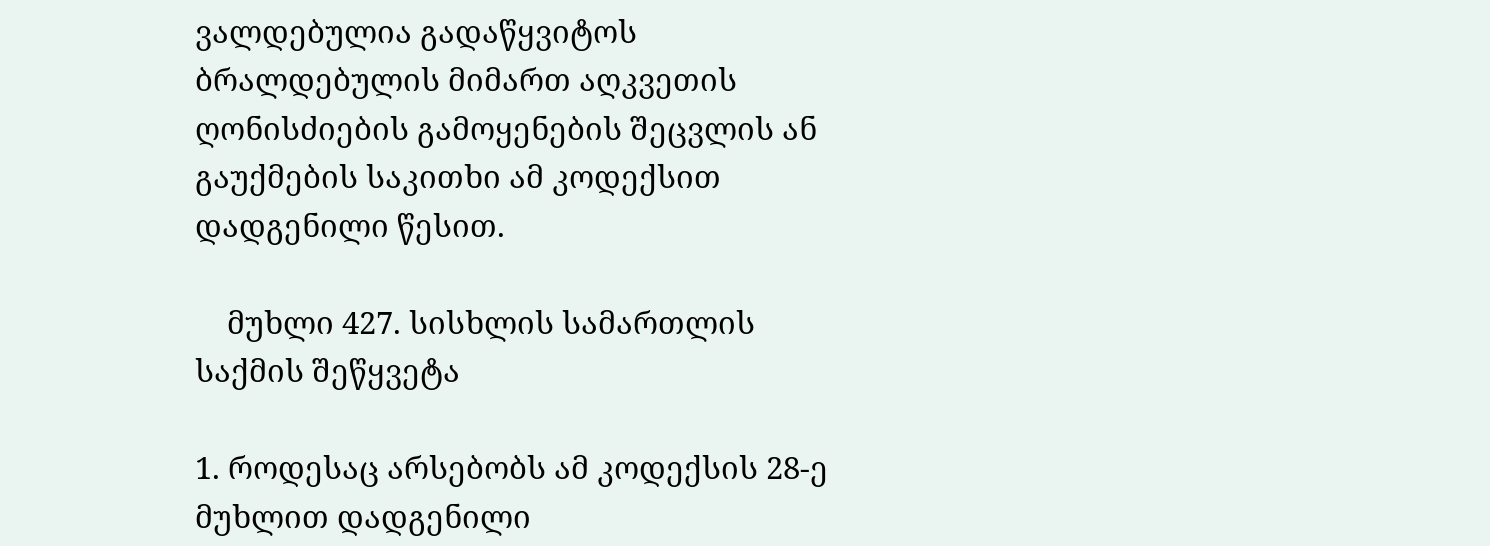ვალდებულია გადაწყვიტოს ბრალდებულის მიმართ აღკვეთის ღონისძიების გამოყენების შეცვლის ან გაუქმების საკითხი ამ კოდექსით დადგენილი წესით.

    მუხლი 427. სისხლის სამართლის საქმის შეწყვეტა

1. როდესაც არსებობს ამ კოდექსის 28-ე მუხლით დადგენილი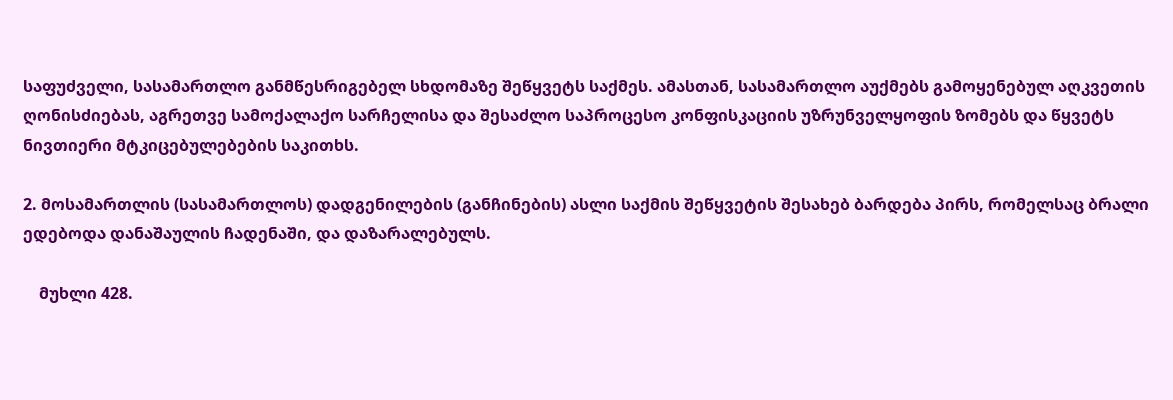საფუძველი, სასამართლო განმწესრიგებელ სხდომაზე შეწყვეტს საქმეს. ამასთან, სასამართლო აუქმებს გამოყენებულ აღკვეთის ღონისძიებას, აგრეთვე სამოქალაქო სარჩელისა და შესაძლო საპროცესო კონფისკაციის უზრუნველყოფის ზომებს და წყვეტს ნივთიერი მტკიცებულებების საკითხს.

2. მოსამართლის (სასამართლოს) დადგენილების (განჩინების) ასლი საქმის შეწყვეტის შესახებ ბარდება პირს, რომელსაც ბრალი ედებოდა დანაშაულის ჩადენაში, და დაზარალებულს.

    მუხლი 428.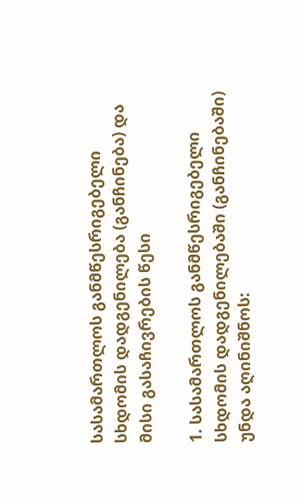სასამართლოს განმწესრიგებელი სხდომის დადგენილება (განჩინება) და მისი გასაჩივრების წესი

1. სასამართლოს განმწესრიგებელი სხდომის დადგენილებაში (განჩინებაში) უნდა აღინიშნოს: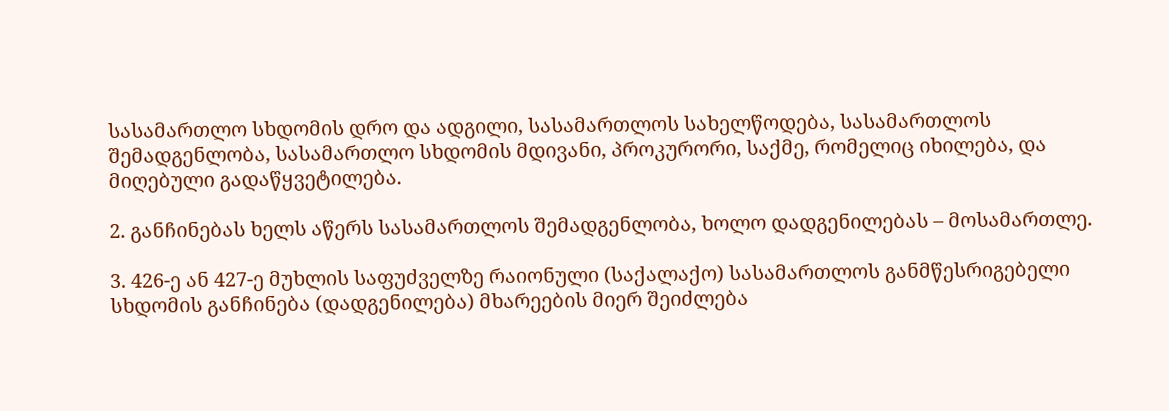სასამართლო სხდომის დრო და ადგილი, სასამართლოს სახელწოდება, სასამართლოს შემადგენლობა, სასამართლო სხდომის მდივანი, პროკურორი, საქმე, რომელიც იხილება, და მიღებული გადაწყვეტილება.

2. განჩინებას ხელს აწერს სასამართლოს შემადგენლობა, ხოლო დადგენილებას – მოსამართლე.

3. 426-ე ან 427-ე მუხლის საფუძველზე რაიონული (საქალაქო) სასამართლოს განმწესრიგებელი სხდომის განჩინება (დადგენილება) მხარეების მიერ შეიძლება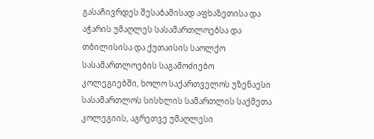გასაჩივრდეს შესაბამისად აფხაზეთისა და აჭარის უმაღლეს სასამართლოებსა და თბილისისა და ქუთაისის საოლქო სასამართლოების საგამოძიებო კოლეგიებში, ხოლო საქართველოს უზენაესი სასამართლოს სისხლის სამართლის საქმეთა კოლეგიის, აგრეთვე უმაღლესი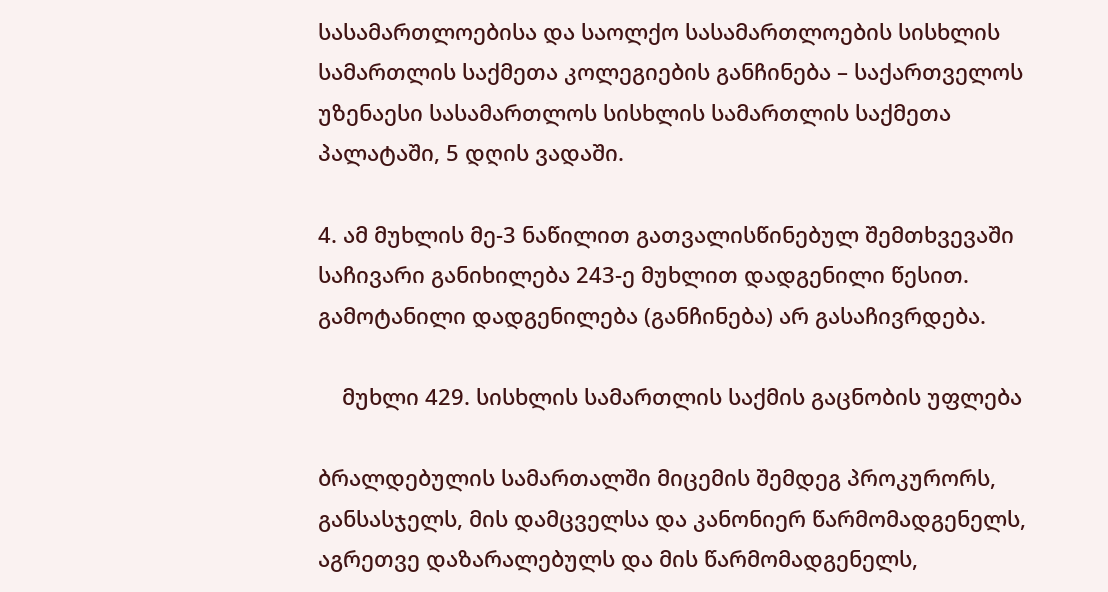სასამართლოებისა და საოლქო სასამართლოების სისხლის სამართლის საქმეთა კოლეგიების განჩინება – საქართველოს უზენაესი სასამართლოს სისხლის სამართლის საქმეთა პალატაში, 5 დღის ვადაში.

4. ამ მუხლის მე-3 ნაწილით გათვალისწინებულ შემთხვევაში საჩივარი განიხილება 243-ე მუხლით დადგენილი წესით. გამოტანილი დადგენილება (განჩინება) არ გასაჩივრდება.

    მუხლი 429. სისხლის სამართლის საქმის გაცნობის უფლება

ბრალდებულის სამართალში მიცემის შემდეგ პროკურორს, განსასჯელს, მის დამცველსა და კანონიერ წარმომადგენელს, აგრეთვე დაზარალებულს და მის წარმომადგენელს,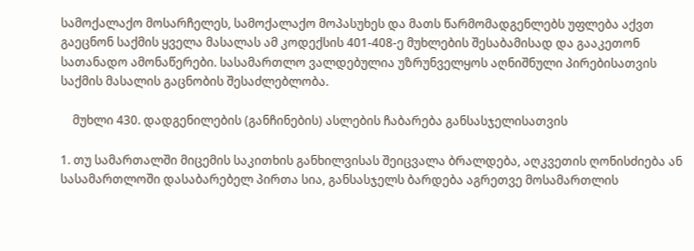სამოქალაქო მოსარჩელეს, სამოქალაქო მოპასუხეს და მათს წარმომადგენლებს უფლება აქვთ გაეცნონ საქმის ყველა მასალას ამ კოდექსის 401-408-ე მუხლების შესაბამისად და გააკეთონ სათანადო ამონაწერები. სასამართლო ვალდებულია უზრუნველყოს აღნიშნული პირებისათვის საქმის მასალის გაცნობის შესაძლებლობა.

    მუხლი 430. დადგენილების (განჩინების) ასლების ჩაბარება განსასჯელისათვის

1. თუ სამართალში მიცემის საკითხის განხილვისას შეიცვალა ბრალდება, აღკვეთის ღონისძიება ან სასამართლოში დასაბარებელ პირთა სია, განსასჯელს ბარდება აგრეთვე მოსამართლის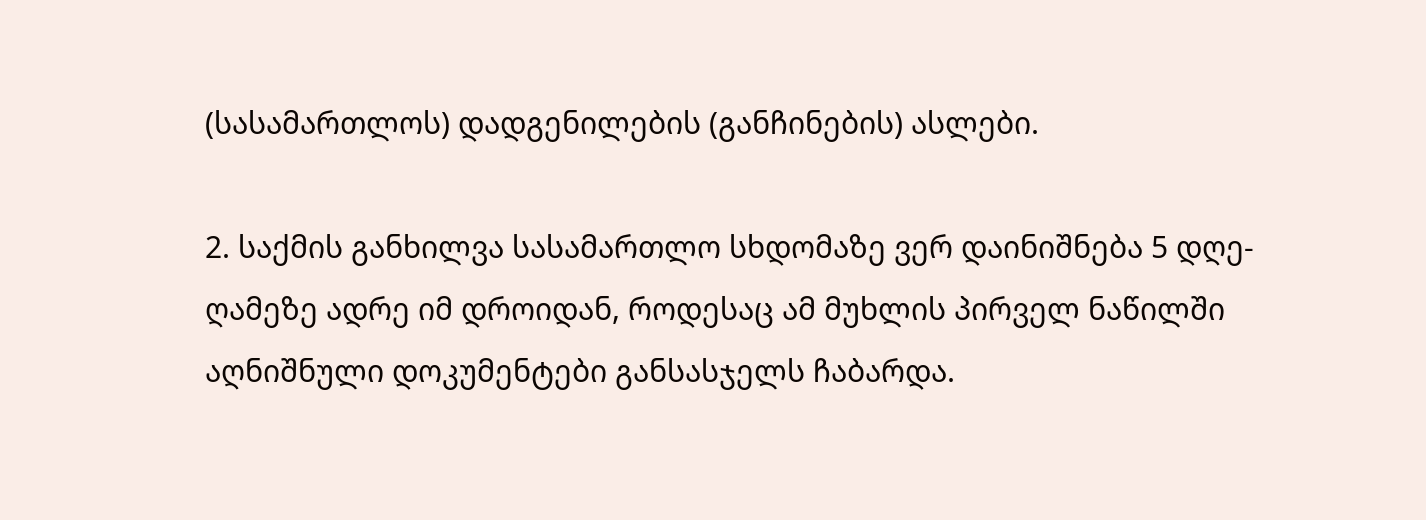(სასამართლოს) დადგენილების (განჩინების) ასლები.

2. საქმის განხილვა სასამართლო სხდომაზე ვერ დაინიშნება 5 დღე-ღამეზე ადრე იმ დროიდან, როდესაც ამ მუხლის პირველ ნაწილში აღნიშნული დოკუმენტები განსასჯელს ჩაბარდა.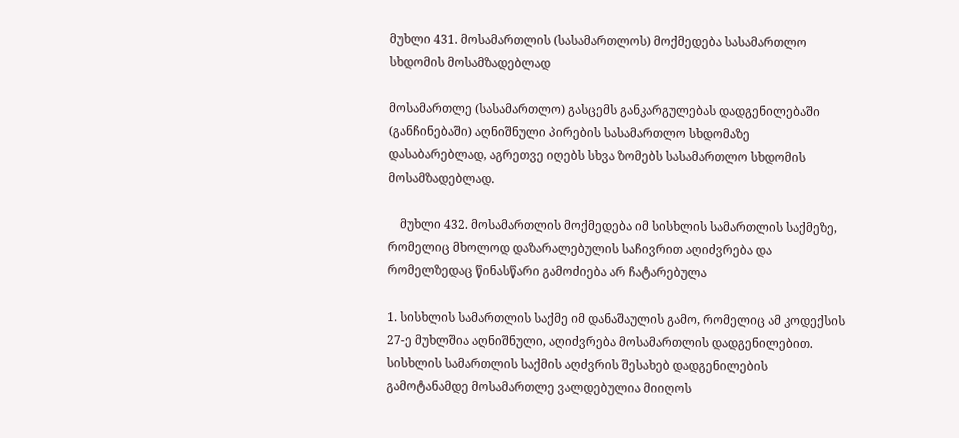მუხლი 431. მოსამართლის (სასამართლოს) მოქმედება სასამართლო სხდომის მოსამზადებლად

მოსამართლე (სასამართლო) გასცემს განკარგულებას დადგენილებაში (განჩინებაში) აღნიშნული პირების სასამართლო სხდომაზე დასაბარებლად, აგრეთვე იღებს სხვა ზომებს სასამართლო სხდომის მოსამზადებლად.

    მუხლი 432. მოსამართლის მოქმედება იმ სისხლის სამართლის საქმეზე, რომელიც მხოლოდ დაზარალებულის საჩივრით აღიძვრება და რომელზედაც წინასწარი გამოძიება არ ჩატარებულა

1. სისხლის სამართლის საქმე იმ დანაშაულის გამო, რომელიც ამ კოდექსის 27-ე მუხლშია აღნიშნული, აღიძვრება მოსამართლის დადგენილებით. სისხლის სამართლის საქმის აღძვრის შესახებ დადგენილების გამოტანამდე მოსამართლე ვალდებულია მიიღოს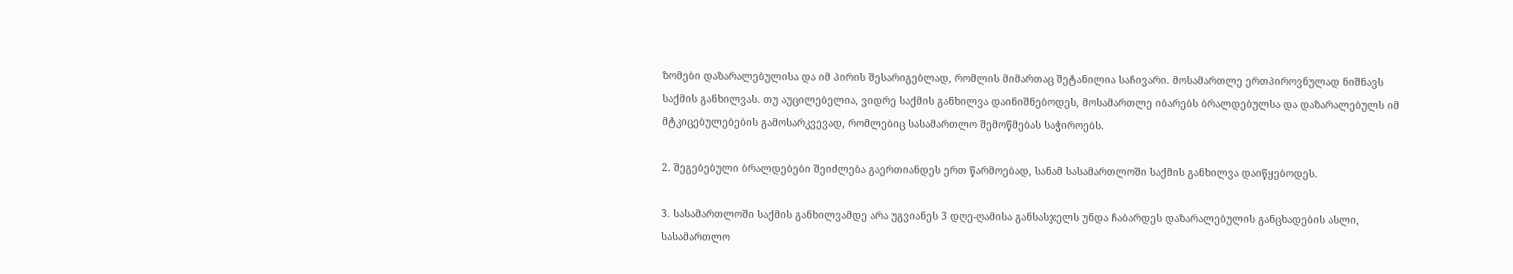ზომები დაზარალებულისა და იმ პირის შესარიგებლად, რომლის მიმართაც შეტანილია საჩივარი. მოსამართლე ერთპიროვნულად ნიშნავს საქმის განხილვას. თუ აუცილებელია, ვიდრე საქმის განხილვა დაინიშნებოდეს, მოსამართლე იბარებს ბრალდებულსა და დაზარალებულს იმ მტკიცებულებების გამოსარკვევად, რომლებიც სასამართლო შემოწმებას საჭიროებს.

2. შეგებებული ბრალდებები შეიძლება გაერთიანდეს ერთ წარმოებად, სანამ სასამართლოში საქმის განხილვა დაიწყებოდეს.

3. სასამართლოში საქმის განხილვამდე არა უგვიანეს 3 დღე-ღამისა განსასჯელს უნდა ჩაბარდეს დაზარალებულის განცხადების ასლი, სასამართლო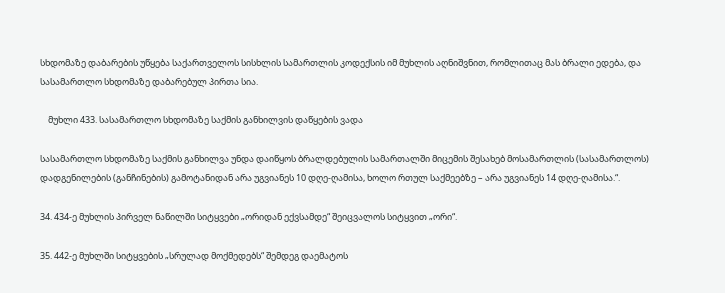სხდომაზე დაბარების უწყება საქართველოს სისხლის სამართლის კოდექსის იმ მუხლის აღნიშვნით, რომლითაც მას ბრალი ედება, და სასამართლო სხდომაზე დაბარებულ პირთა სია.

    მუხლი 433. სასამართლო სხდომაზე საქმის განხილვის დაწყების ვადა

სასამართლო სხდომაზე საქმის განხილვა უნდა დაიწყოს ბრალდებულის სამართალში მიცემის შესახებ მოსამართლის (სასამართლოს) დადგენილების (განჩინების) გამოტანიდან არა უგვიანეს 10 დღე-ღამისა, ხოლო რთულ საქმეებზე – არა უგვიანეს 14 დღე-ღამისა.“.

34. 434-ე მუხლის პირველ ნაწილში სიტყვები „ორიდან ექვსამდე“ შეიცვალოს სიტყვით „ორი“.

35. 442-ე მუხლში სიტყვების „სრულად მოქმედებს“ შემდეგ დაემატოს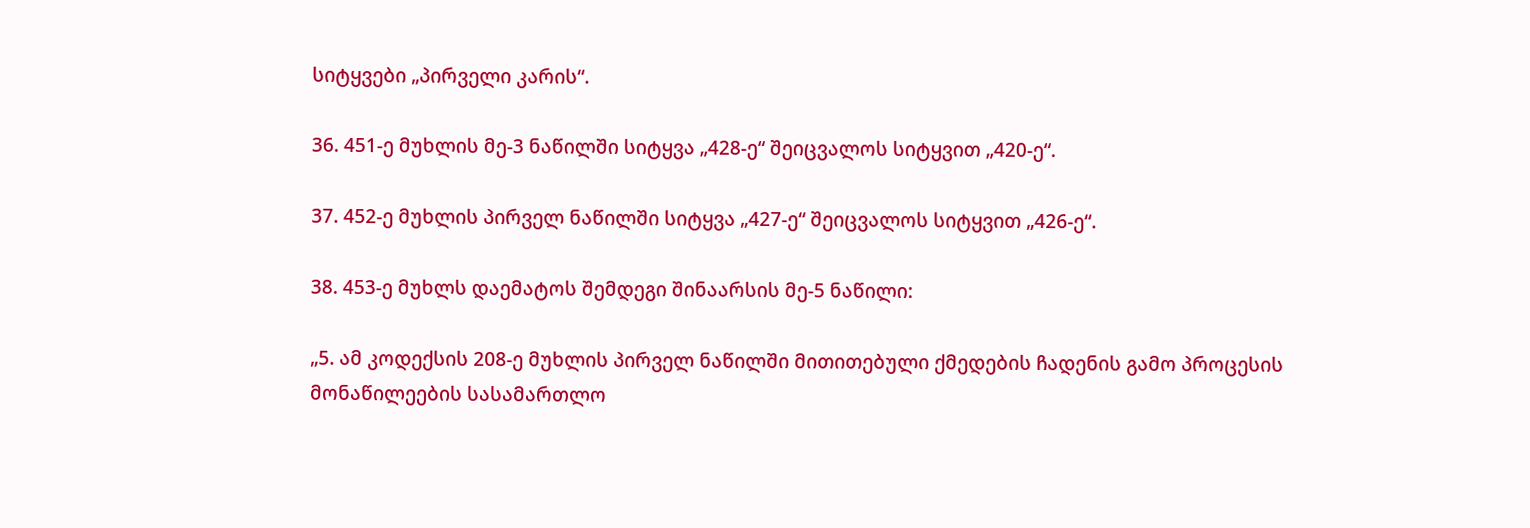სიტყვები „პირველი კარის“.

36. 451-ე მუხლის მე-3 ნაწილში სიტყვა „428-ე“ შეიცვალოს სიტყვით „420-ე“.

37. 452-ე მუხლის პირველ ნაწილში სიტყვა „427-ე“ შეიცვალოს სიტყვით „426-ე“.

38. 453-ე მუხლს დაემატოს შემდეგი შინაარსის მე-5 ნაწილი:

„5. ამ კოდექსის 208-ე მუხლის პირველ ნაწილში მითითებული ქმედების ჩადენის გამო პროცესის მონაწილეების სასამართლო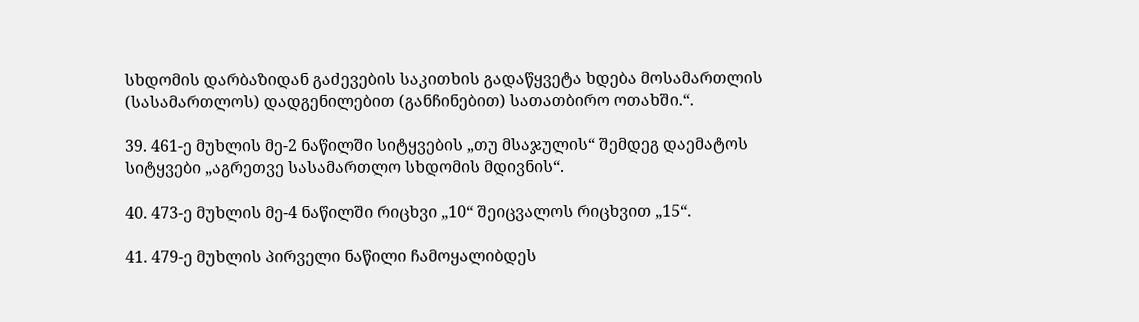სხდომის დარბაზიდან გაძევების საკითხის გადაწყვეტა ხდება მოსამართლის (სასამართლოს) დადგენილებით (განჩინებით) სათათბირო ოთახში.“.

39. 461-ე მუხლის მე-2 ნაწილში სიტყვების „თუ მსაჯულის“ შემდეგ დაემატოს სიტყვები „აგრეთვე სასამართლო სხდომის მდივნის“.

40. 473-ე მუხლის მე-4 ნაწილში რიცხვი „10“ შეიცვალოს რიცხვით „15“.

41. 479-ე მუხლის პირველი ნაწილი ჩამოყალიბდეს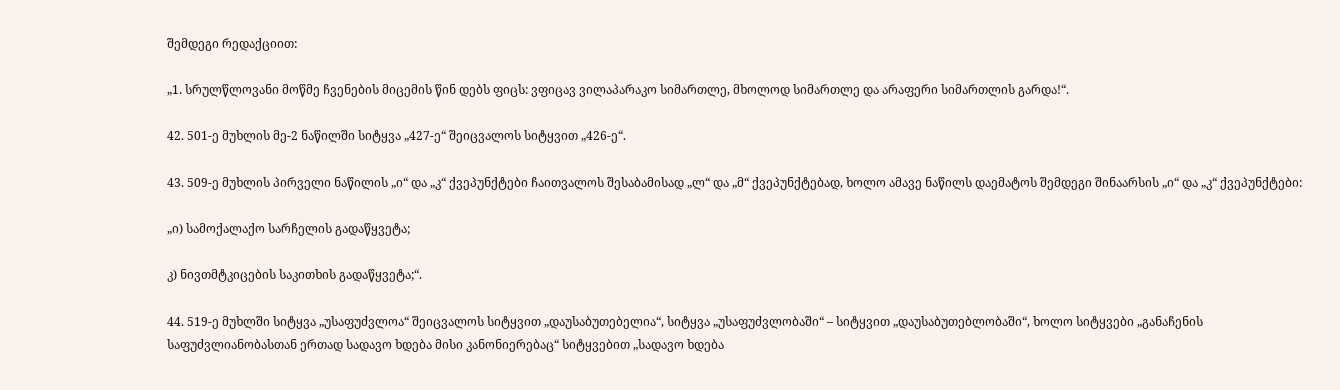შემდეგი რედაქციით:

„1. სრულწლოვანი მოწმე ჩვენების მიცემის წინ დებს ფიცს: ვფიცავ ვილაპარაკო სიმართლე, მხოლოდ სიმართლე და არაფერი სიმართლის გარდა!“.

42. 501-ე მუხლის მე-2 ნაწილში სიტყვა „427-ე“ შეიცვალოს სიტყვით „426-ე“.

43. 509-ე მუხლის პირველი ნაწილის „ი“ და „კ“ ქვეპუნქტები ჩაითვალოს შესაბამისად „ლ“ და „მ“ ქვეპუნქტებად, ხოლო ამავე ნაწილს დაემატოს შემდეგი შინაარსის „ი“ და „კ“ ქვეპუნქტები:

„ი) სამოქალაქო სარჩელის გადაწყვეტა;

კ) ნივთმტკიცების საკითხის გადაწყვეტა;“.

44. 519-ე მუხლში სიტყვა „უსაფუძვლოა“ შეიცვალოს სიტყვით „დაუსაბუთებელია“, სიტყვა „უსაფუძვლობაში“ – სიტყვით „დაუსაბუთებლობაში“, ხოლო სიტყვები „განაჩენის საფუძვლიანობასთან ერთად სადავო ხდება მისი კანონიერებაც“ სიტყვებით „სადავო ხდება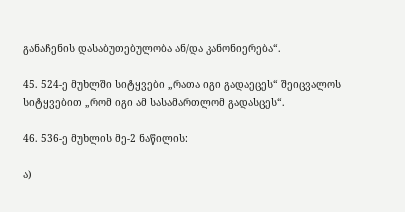განაჩენის დასაბუთებულობა ან/და კანონიერება“.

45. 524-ე მუხლში სიტყვები „რათა იგი გადაეცეს“ შეიცვალოს სიტყვებით „რომ იგი ამ სასამართლომ გადასცეს“.

46. 536-ე მუხლის მე-2 ნაწილის:

ა)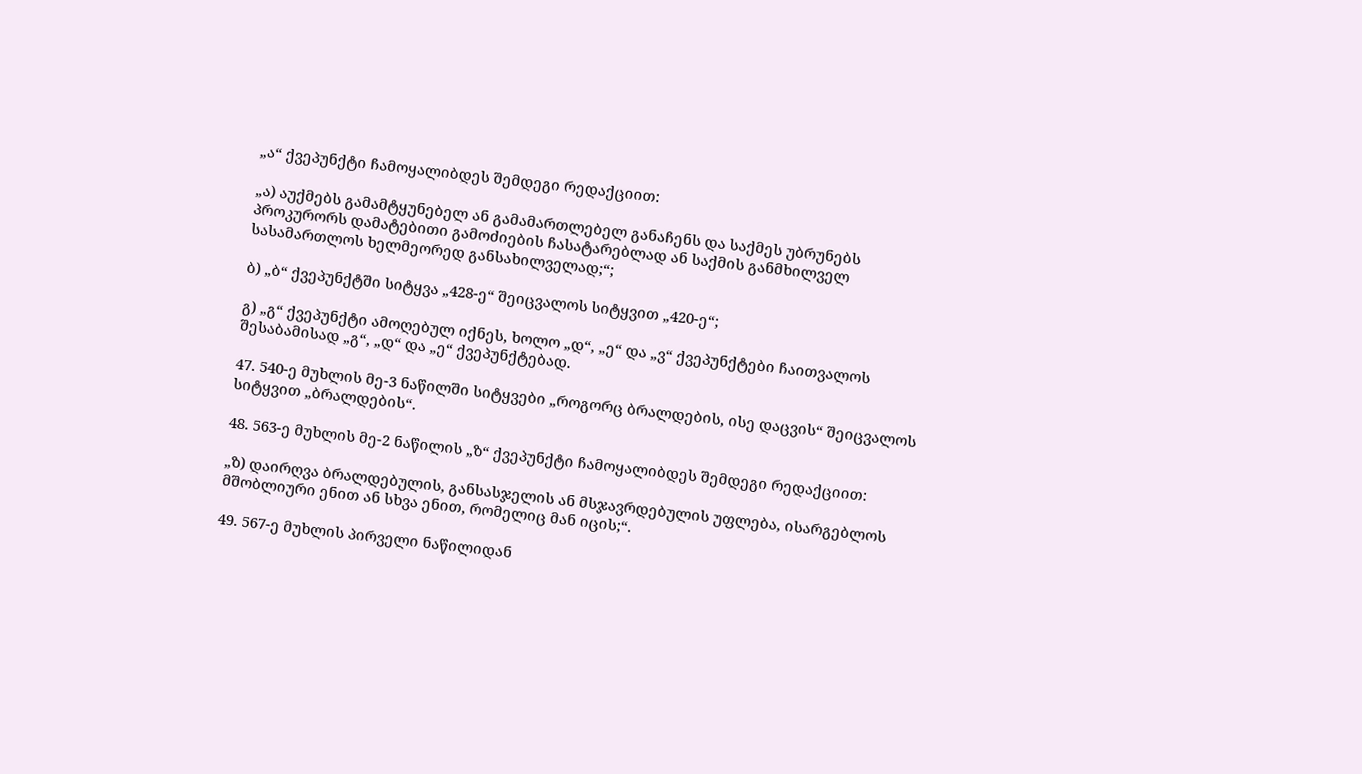„ა“ ქვეპუნქტი ჩამოყალიბდეს შემდეგი რედაქციით:

„ა) აუქმებს გამამტყუნებელ ან გამამართლებელ განაჩენს და საქმეს უბრუნებს პროკურორს დამატებითი გამოძიების ჩასატარებლად ან საქმის განმხილველ სასამართლოს ხელმეორედ განსახილველად;“;

ბ) „ბ“ ქვეპუნქტში სიტყვა „428-ე“ შეიცვალოს სიტყვით „420-ე“;

გ) „გ“ ქვეპუნქტი ამოღებულ იქნეს, ხოლო „დ“, „ე“ და „ვ“ ქვეპუნქტები ჩაითვალოს შესაბამისად „გ“, „დ“ და „ე“ ქვეპუნქტებად.

47. 540-ე მუხლის მე-3 ნაწილში სიტყვები „როგორც ბრალდების, ისე დაცვის“ შეიცვალოს სიტყვით „ბრალდების“.

48. 563-ე მუხლის მე-2 ნაწილის „ზ“ ქვეპუნქტი ჩამოყალიბდეს შემდეგი რედაქციით:

„ზ) დაირღვა ბრალდებულის, განსასჯელის ან მსჯავრდებულის უფლება, ისარგებლოს მშობლიური ენით ან სხვა ენით, რომელიც მან იცის;“.

49. 567-ე მუხლის პირველი ნაწილიდან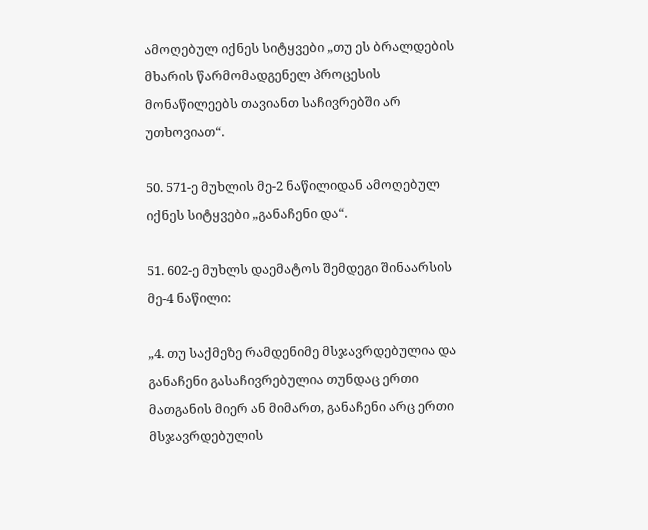ამოღებულ იქნეს სიტყვები „თუ ეს ბრალდების მხარის წარმომადგენელ პროცესის მონაწილეებს თავიანთ საჩივრებში არ უთხოვიათ“.

50. 571-ე მუხლის მე-2 ნაწილიდან ამოღებულ იქნეს სიტყვები „განაჩენი და“.

51. 602-ე მუხლს დაემატოს შემდეგი შინაარსის მე-4 ნაწილი:

„4. თუ საქმეზე რამდენიმე მსჯავრდებულია და განაჩენი გასაჩივრებულია თუნდაც ერთი მათგანის მიერ ან მიმართ, განაჩენი არც ერთი მსჯავრდებულის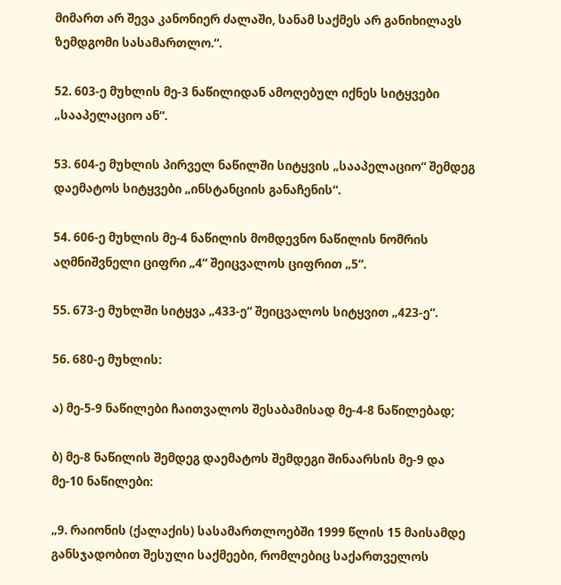მიმართ არ შევა კანონიერ ძალაში, სანამ საქმეს არ განიხილავს ზემდგომი სასამართლო.“.

52. 603-ე მუხლის მე-3 ნაწილიდან ამოღებულ იქნეს სიტყვები „სააპელაციო ან“.

53. 604-ე მუხლის პირველ ნაწილში სიტყვის „სააპელაციო“ შემდეგ დაემატოს სიტყვები „ინსტანციის განაჩენის“.

54. 606-ე მუხლის მე-4 ნაწილის მომდევნო ნაწილის ნომრის აღმნიშვნელი ციფრი „4“ შეიცვალოს ციფრით „5“.

55. 673-ე მუხლში სიტყვა „433-ე“ შეიცვალოს სიტყვით „423-ე“.

56. 680-ე მუხლის:

ა) მე-5-9 ნაწილები ჩაითვალოს შესაბამისად მე-4-8 ნაწილებად;

ბ) მე-8 ნაწილის შემდეგ დაემატოს შემდეგი შინაარსის მე-9 და მე-10 ნაწილები:

„9. რაიონის (ქალაქის) სასამართლოებში 1999 წლის 15 მაისამდე განსჯადობით შესული საქმეები, რომლებიც საქართველოს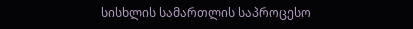სისხლის სამართლის საპროცესო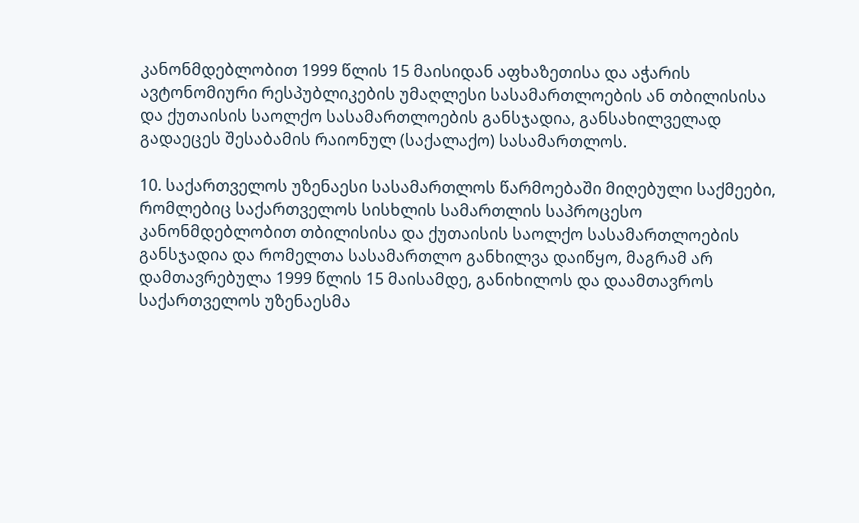კანონმდებლობით 1999 წლის 15 მაისიდან აფხაზეთისა და აჭარის ავტონომიური რესპუბლიკების უმაღლესი სასამართლოების ან თბილისისა და ქუთაისის საოლქო სასამართლოების განსჯადია, განსახილველად გადაეცეს შესაბამის რაიონულ (საქალაქო) სასამართლოს.

10. საქართველოს უზენაესი სასამართლოს წარმოებაში მიღებული საქმეები, რომლებიც საქართველოს სისხლის სამართლის საპროცესო კანონმდებლობით თბილისისა და ქუთაისის საოლქო სასამართლოების განსჯადია და რომელთა სასამართლო განხილვა დაიწყო, მაგრამ არ დამთავრებულა 1999 წლის 15 მაისამდე, განიხილოს და დაამთავროს საქართველოს უზენაესმა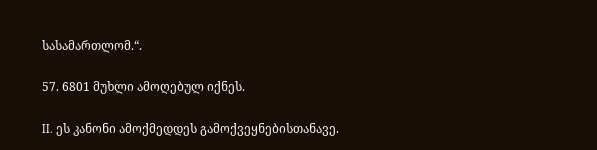სასამართლომ.“.

57. 6801 მუხლი ამოღებულ იქნეს.

II. ეს კანონი ამოქმედდეს გამოქვეყნებისთანავე.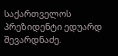საქართველოს პრეზიდენტი ედუარდ შევარდნაძე.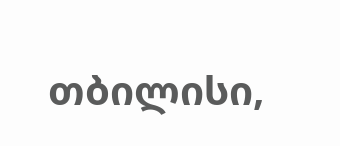თბილისი,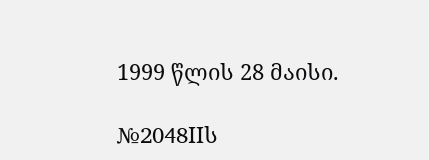1999 წლის 28 მაისი.

№2048IIს